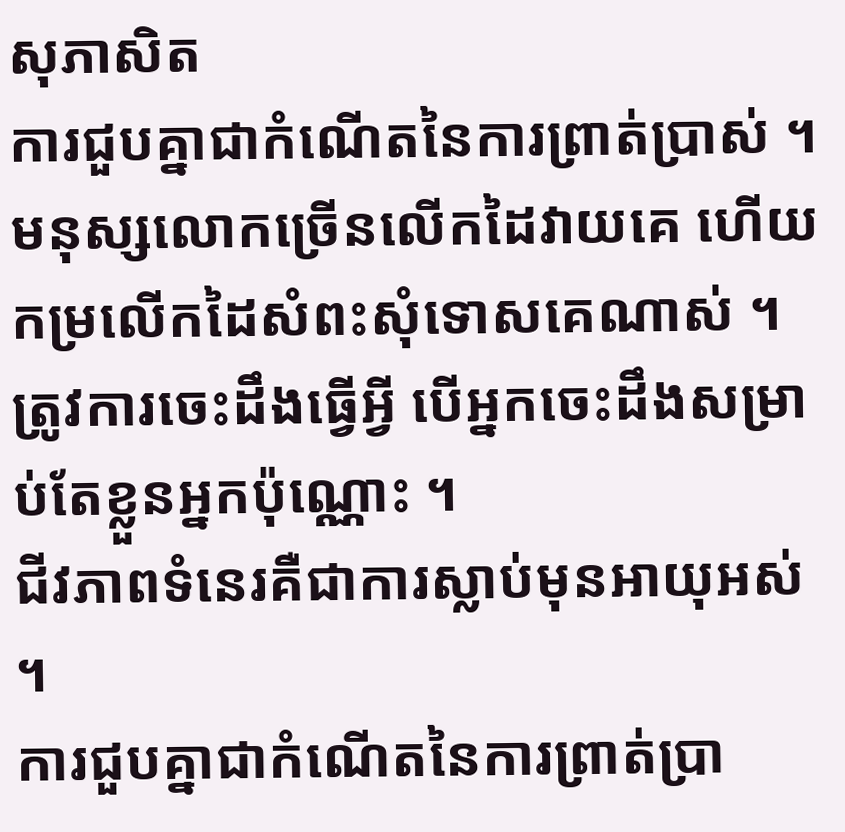សុភាសិត
ការជួបគ្នាជាកំណើតនៃការព្រាត់ប្រាស់ ។
មនុស្សលោកច្រើនលើកដៃវាយគេ ហើយកម្រលើកដៃសំពះសុំទោសគេណាស់ ។
ត្រូវការចេះដឹងធ្វើអ្វី បើអ្នកចេះដឹងសម្រាប់តែខ្លួនអ្នកប៉ុណ្ណោះ ។
ជីវភាពទំនេរគឺជាការស្លាប់មុនអាយុអស់ ។
ការជួបគ្នាជាកំណើតនៃការព្រាត់ប្រា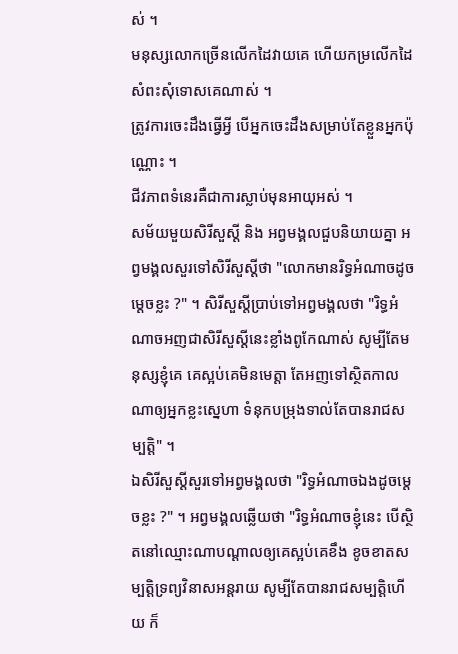ស់ ។
មនុស្សលោកច្រើនលើកដៃវាយគេ ហើយកម្រលើកដៃសំពះសុំទោសគេណាស់ ។
ត្រូវការចេះដឹងធ្វើអ្វី បើអ្នកចេះដឹងសម្រាប់តែខ្លួនអ្នកប៉ុណ្ណោះ ។
ជីវភាពទំនេរគឺជាការស្លាប់មុនអាយុអស់ ។
សម័យមួយសិរីសួស្ដី និង អព្វមង្គលជួបនិយាយគ្នា អព្វមង្គលសួរទៅសិរីសួស្ដីថា "លោកមានរិទ្ធអំណាចដូចម្ដេចខ្លះ ?" ។ សិរីសួស្ដីប្រាប់ទៅអព្វមង្គលថា "រិទ្ធអំណាចអញជាសិរីសួស្ដីនេះខ្លាំងពូកែណាស់ សូម្បីតែមនុស្សខ្ញុំគេ គេស្អប់គេមិនមេត្តា តែអញទៅស្ថិតកាលណាឲ្យអ្នកខ្លះស្នេហា ទំនុកបម្រុងទាល់តែបានរាជសម្បត្តិ" ។
ឯសិរីសួស្ដីសួរទៅអព្វមង្គលថា "រិទ្ធអំណាចឯងដូចម្ដេចខ្លះ ?" ។ អព្វមង្គលឆ្លើយថា "រិទ្ធអំណាចខ្ញុំនេះ បើស្ថិតនៅឈ្មោះណាបណ្ដាលឲ្យគេស្អប់គេខឹង ខូចខាតសម្បត្តិទ្រព្យវិនាសអន្តរាយ សូម្បីតែបានរាជសម្បត្តិហើយ ក៏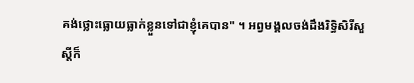គង់ថ្លោះធ្លោយធ្លាក់ខ្លួនទៅជាខ្ញុំគេបាន" ។ អព្វមង្គលចង់ដឹងរិទ្ធិសិរីសួស្ដីក៏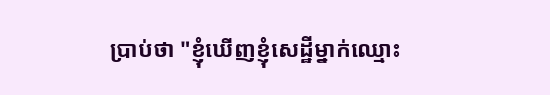ប្រាប់ថា "ខ្ញុំឃើញខ្ញុំសេដ្ឋីម្នាក់ឈ្មោះ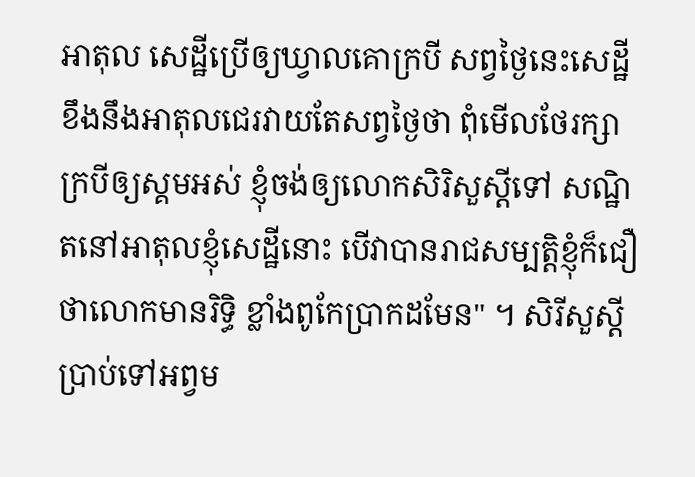អាតុល សេដ្ឋីប្រើឲ្យឃ្វាលគោក្របី សព្វថ្ងៃនេះសេដ្ឋីខឹងនឹងអាតុលជេរវាយតែសព្វថ្ងៃថា ពុំមើលថែរក្សាក្របីឲ្យស្គមអស់ ខ្ញុំចង់ឲ្យលោកសិរិសួស្ដីទៅ សណ្ឋិតនៅអាតុលខ្ញុំសេដ្ឋីនោះ បើវាបានរាជសម្បត្តិខ្ញុំក៏ជឿថាលោកមានរិទ្ធិ ខ្លាំងពូកែប្រាកដមែន" ។ សិរីសួស្ដីប្រាប់ទៅអព្វម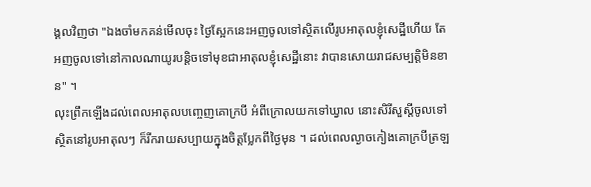ង្គលវិញថា "ឯងចាំមកគន់មើលចុះ ថ្ងៃស្អែកនេះអញចូលទៅស្ថិតលើរូបអាតុលខ្ញុំសេដ្ឋីហើយ តែអញចូលទៅនៅកាលណាយូរបន្តិចទៅមុខជាអាតុលខ្ញុំសេដ្ឋីនោះ វាបានសោយរាជសម្បត្តិមិនខាន" ។
លុះព្រឹកឡើងដល់ពេលអាតុលបញ្ចេញគោក្របី អំពីក្រោលយកទៅឃ្វាល នោះសិរីសួស្ដីចូលទៅស្ថិតនៅរូបអាតុលៗ ក៏រីករាយសប្បាយក្នុងចិត្តប្លែកពីថ្ងៃមុន ។ ដល់ពេលល្ងាចកៀងគោក្របីត្រឡ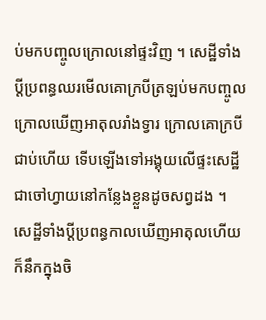ប់មកបញ្ចូលក្រោលនៅផ្ទះវិញ ។ សេដ្ឋីទាំងប្ដីប្រពន្ធឈរមើលគោក្របីត្រឡប់មកបញ្ចូលក្រោលឃើញអាតុលរាំងទ្វារ ក្រោលគោក្របីជាប់ហើយ ទើបឡើងទៅអង្គុយលើផ្ទះសេដ្ឋីជាចៅហ្វាយនៅកន្លែងខ្លួនដូចសព្វដង ។ សេដ្ឋីទាំងប្ដីប្រពន្ធកាលឃើញអាតុលហើយ ក៏នឹកក្នុងចិ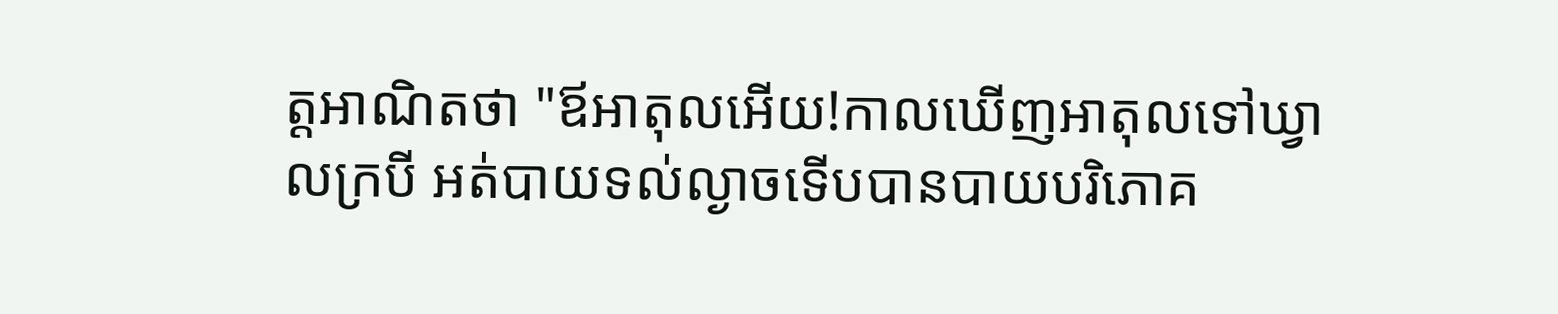ត្តអាណិតថា "ឪអាតុលអើយ!កាលឃើញអាតុលទៅឃ្វាលក្របី អត់បាយទល់ល្ងាចទើបបានបាយបរិភោគ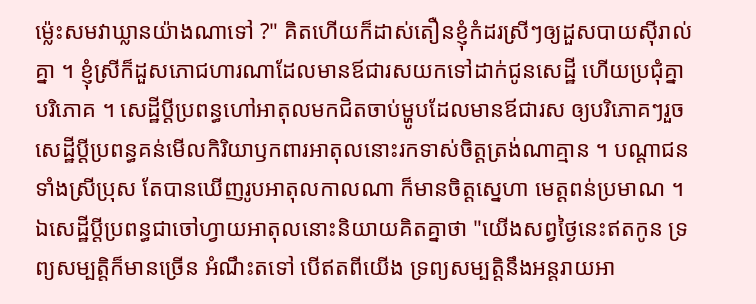ម្ល៉េះសមវាឃ្លានយ៉ាងណាទៅ ?" គិតហើយក៏ដាស់តឿនខ្ញុំកំដរស្រីៗឲ្យដួសបាយស៊ីរាល់គ្នា ។ ខ្ញុំស្រីក៏ដួសភោជហារណាដែលមានឪជារសយកទៅដាក់ជូនសេដ្ឋី ហើយប្រជុំគ្នាបរិភោគ ។ សេដ្ឋីប្ដីប្រពន្ធហៅអាតុលមកជិតចាប់ម្ហូបដែលមានឪជារស ឲ្យបរិភោគៗរួចសេដ្ឋីប្ដីប្រពន្ធគន់មើលកិរិយាឫកពារអាតុលនោះរកទាស់ចិត្តត្រង់ណាគ្មាន ។ បណ្ដាជនទាំងស្រីប្រុស តែបានឃើញរូបអាតុលកាលណា ក៏មានចិត្តស្នេហា មេត្តពន់ប្រមាណ ។ ឯសេដ្ឋីប្ដីប្រពន្ធជាចៅហ្វាយអាតុលនោះនិយាយគិតគ្នាថា "យើងសព្វថ្ងៃនេះឥតកូន ទ្រព្យសម្បត្តិក៏មានច្រើន អំណឹះតទៅ បើឥតពីយើង ទ្រព្យសម្បត្តិនឹងអន្តរាយអា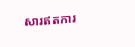សារឥតការ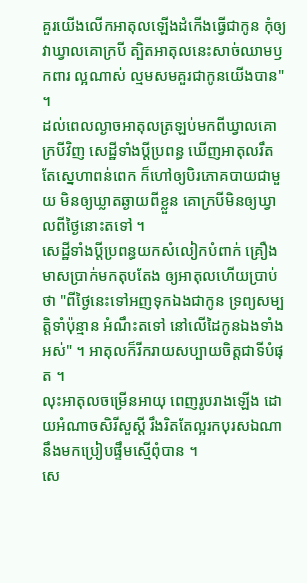គួរយើងលើកអាតុលឡើងដំកើងធ្វើជាកូន កុំឲ្យវាឃ្វាលគោក្របី ត្បិតអាតុលនេះសាច់ឈាមឫកពារ ល្អណាស់ ល្មមសមគួរជាកូនយើងបាន" ។
ដល់ពេលល្ងាចអាតុលត្រឡប់មកពីឃ្វាលគោក្របីវិញ សេដ្ឋីទាំងប្ដីប្រពន្ធ ឃើញអាតុលរឹតតែស្នេហាពន់ពេក ក៏ហៅឲ្យបិរភោគបាយជាមួយ មិនឲ្យឃ្លាតឆ្ងាយពីខ្លួន គោក្របីមិនឲ្យឃ្វាលពីថ្ងៃនោះតទៅ ។
សេដ្ឋីទាំងប្ដីប្រពន្ធយកសំលៀកបំពាក់ គ្រឿងមាសប្រាក់មកតុបតែង ឲ្យអាតុលហើយប្រាប់ថា "ពីថ្ងៃនេះទៅអញទុកឯងជាកូន ទ្រព្យសម្បត្តិទាំប៉ុន្មាន អំណឹះតទៅ នៅលើដៃកូនឯងទាំងអស់" ។ អាតុលក៏រីករាយសប្បាយចិត្តជាទីបំផុត ។
លុះអាតុលចម្រើនអាយុ ពេញរូបរាងឡើង ដោយអំណាចសិរីសួស្ដី រឹងរិតតែល្អរកបុរសឯណានឹងមកប្រៀបផ្ទឹមស្មើពុំបាន ។
សេ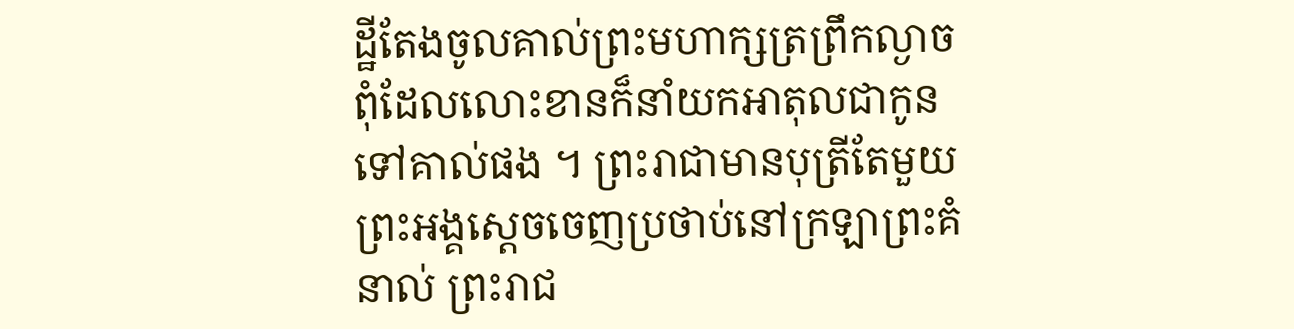ដ្ឋីតែងចូលគាល់ព្រះមហាក្សត្រព្រឹកល្ងាច ពុំដែលលោះខានក៏នាំយកអាតុលជាកូនទៅគាល់ផង ។ ព្រះរាជាមានបុត្រីតែមួយ ព្រះអង្គស្ដេចចេញប្រថាប់នៅក្រឡាព្រះគំនាល់ ព្រះរាជ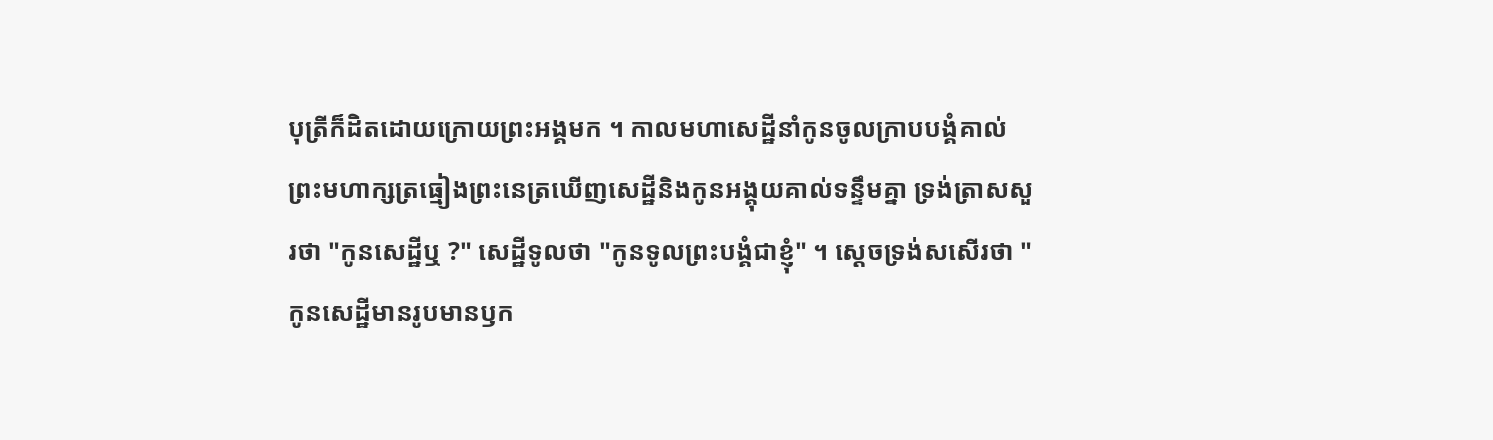បុត្រីក៏ដិតដោយក្រោយព្រះអង្គមក ។ កាលមហាសេដ្ឋីនាំកូនចូលក្រាបបង្គំគាល់ ព្រះមហាក្សត្រធ្មៀងព្រះនេត្រឃើញសេដ្ឋីនិងកូនអង្គុយគាល់ទន្ទឹមគ្នា ទ្រង់ត្រាសសួរថា "កូនសេដ្ឋីឬ ?" សេដ្ឋីទូលថា "កូនទូលព្រះបង្គំជាខ្ញុំ" ។ ស្ដេចទ្រង់សសើរថា "កូនសេដ្ឋីមានរូបមានឫក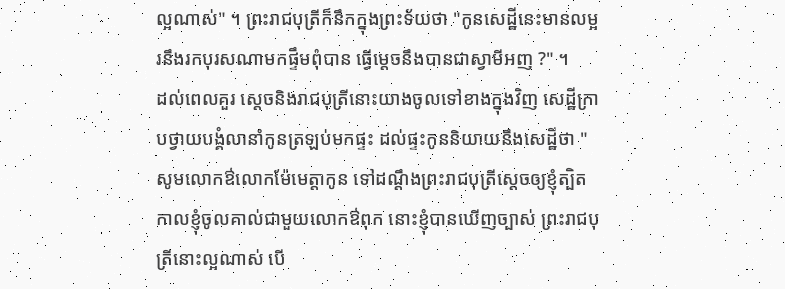ល្អណាស់" ។ ព្រះរាជបុត្រីក៏នឹកក្នុងព្រះទ័យថា "កូនសេដ្ឋីនេះមានលម្អរនឹងរកបុរសណាមកផ្ទឹមពុំបាន ធ្វើម្ដេចនឹងបានជាស្វាមីអញ ?" ។
ដល់ពេលគួរ ស្ដេចនិងរាជបុត្រីនោះយាងចូលទៅខាងក្នុងវិញ សេដ្ឋីក្រាបថ្វាយបង្គំលានាំកូនត្រឡប់មកផ្ទះ ដល់ផ្ទះកូននិយាយនឹងសេដ្ឋីថា "សូមលោកឳលោកម៉ែមេត្តាកូន ទៅដណ្ដឹងព្រះរាជបុត្រីស្ដេចឲ្យខ្ញុំត្បិតកាលខ្ញុំចូលគាល់ជាមួយលោកឳពុក នោះខ្ញុំបានឃើញច្បាស់ ព្រះរាជបុត្រីនោះល្អណាស់ បើ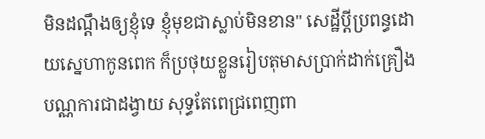មិនដណ្ដឹងឲ្យខ្ញុំទេ ខ្ញុំមុខជាស្លាប់មិនខាន" សេដ្ឋីប្ដីប្រពន្ធដោយស្នេហាកូនពេក ក៏ប្រថុយខ្លួនរៀបតុមាសប្រាក់ដាក់គ្រឿងបណ្ណការជាដង្វាយ សុទ្ធតែពេជ្រពេញពា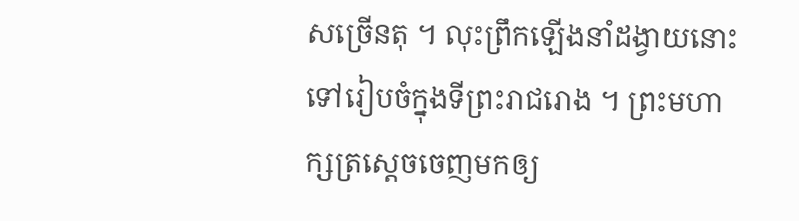សច្រើនតុ ។ លុះព្រឹកឡើងនាំដង្វាយនោះទៅរៀបចំក្នុងទីព្រះរាជរោង ។ ព្រះមហាក្សត្រស្ដេចចេញមកឲ្យ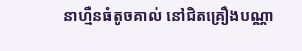នាហ្មឺនធំតូចគាល់ នៅជិតគ្រឿងបណ្ណា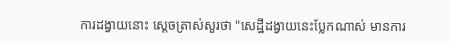ការដង្វាយនោះ ស្ដេចត្រាស់សួរថា "សេដ្ឋីដង្វាយនេះប្លែកណាស់ មានការ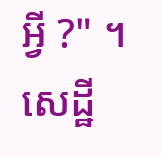អ្វី ?" ។ សេដ្ឋី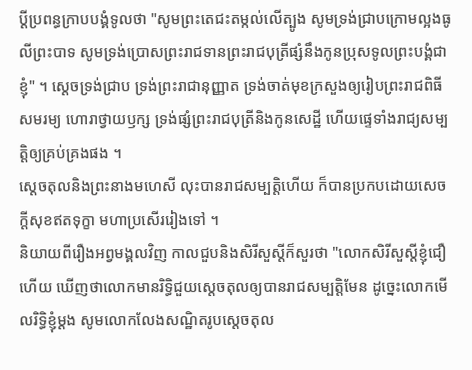ប្ដីប្រពន្ធក្រាបបង្គំទូលថា "សូមព្រះតេជះតម្កល់លើត្បូង សូមទ្រង់ជ្រាបក្រោមល្អងធូលីព្រះបាទ សូមទ្រង់ប្រោសព្រះរាជទានព្រះរាជបុត្រីផ្សំនឹងកូនប្រុសទូលព្រះបង្គំជាខ្ញុំ" ។ ស្ដេចទ្រង់ជ្រាប ទ្រង់ព្រះរាជានុញ្ញាត ទ្រង់ចាត់មុខក្រសួងឲ្យរៀបព្រះរាជពិធីសមរម្យ ហោរាថ្វាយឫក្ស ទ្រង់ផ្សំព្រះរាជបុត្រីនិងកូនសេដ្ឋី ហើយផ្ទេទាំងរាជ្យសម្បត្តិឲ្យគ្រប់គ្រងផង ។
ស្ដេចតុលនិងព្រះនាងមហេសី លុះបានរាជសម្បត្តិហើយ ក៏បានប្រកបដោយសេចក្ដីសុខឥតទុក្ខា មហាប្រសើររៀងទៅ ។
និយាយពីរឿងអព្វមង្គលវិញ កាលជួបនិងសិរីសួស្ដីក៏សួរថា "លោកសិរីសួស្ដីខ្ញុំជឿហើយ ឃើញថាលោកមានរិទ្ធិជួយស្ដេចតុលឲ្យបានរាជសម្បត្តិមែន ដូច្នេះលោកមើលរិទ្ធិខ្ញុំម្ដង សូមលោកលែងសណ្ឋិតរូបស្ដេចតុល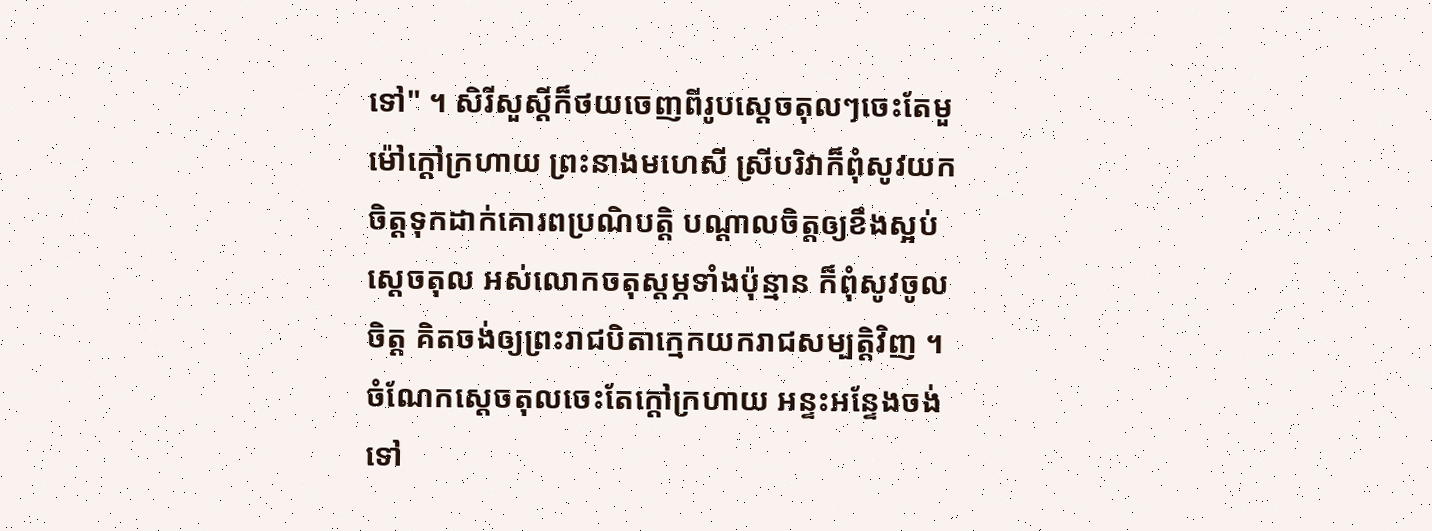ទៅ" ។ សិរីសួស្ដីក៏ថយចេញពីរូបស្ដេចតុលៗចេះតែមួម៉ៅក្ដៅក្រហាយ ព្រះនាងមហេសី ស្រីបរិវាក៏ពុំសូវយកចិត្តទុកដាក់គោរពប្រណិបត្តិ បណ្ដាលចិត្តឲ្យខឹងស្អប់ស្ដេចតុល អស់លោកចតុស្ដម្ភទាំងប៉ុន្មាន ក៏ពុំសូវចូលចិត្ត គិតចង់ឲ្យព្រះរាជបិតាក្មេកយករាជសម្បត្តិវិញ ។
ចំណែកស្ដេចតុលចេះតែក្ដៅក្រហាយ អន្ទះអន្ទែងចង់ទៅ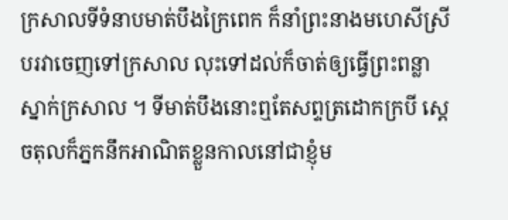ក្រសាលទីទំនាបមាត់បឹងក្រៃពេក ក៏នាំព្រះនាងមហេសីស្រីបរវាចេញទៅក្រសាល លុះទៅដល់ក៏ចាត់ឲ្យធ្វើព្រះពន្លាស្នាក់ក្រសាល ។ ទីមាត់បឹងនោះឮតែសព្ទត្រដោកក្របី ស្ដេចតុលក៏ភ្នកនឹកអាណិតខ្លួនកាលនៅជាខ្ញុំម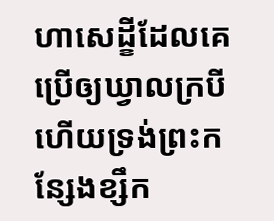ហាសេដ្ខីដែលគេប្រើឲ្យឃ្វាលក្របីហើយទ្រង់ព្រះកន្សែងខ្សឹក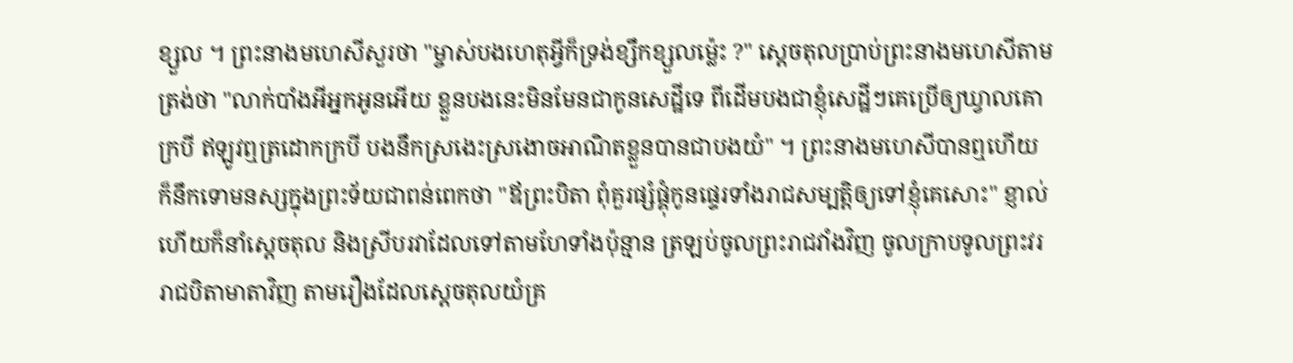ខ្សួល ។ ព្រះនាងមហេសីសួរថា "ម្ចាស់បងហេតុអ្វីក៏ទ្រង់ខ្សឹកខ្សួលម្ល៉េះ ?" ស្ដេចតុលប្រាប់ព្រះនាងមហេសីតាមត្រង់ថា "លាក់បាំងអីអ្នកអូនអើយ ខ្លួនបងនេះមិនមែនជាកូនសេដ្ឋីទេ ពីដើមបងជាខ្ញុំសេដ្ឋីៗគេប្រើឲ្យឃ្វាលគោក្របី ឥឡូវឮត្រដោកក្របី បងនឹកស្រងេះស្រងោចអាណិតខ្លួនបានជាបងយំ" ។ ព្រះនាងមហេសីបានឮហើយ ក៏នឹកទោមនស្សក្នុងព្រះទ័យជាពន់ពេកថា "ឪព្រះបិតា ពុំគួរផ្សំផ្គុំកូនផ្ទេរទាំងរាជសម្បត្តិឲ្យទៅខ្ញុំគេសោះ" ខ្ញាល់ហើយក៏នាំស្ដេចតុល និងស្រីបរវាដែលទៅតាមហែទាំងប៉ុន្មាន ត្រឡប់ចូលព្រះរាជវាំងវិញ ចូលក្រាបទូលព្រះវររាជបិតាមាតាវិញ តាមរឿងដែលស្ដេចតុលយំគ្រ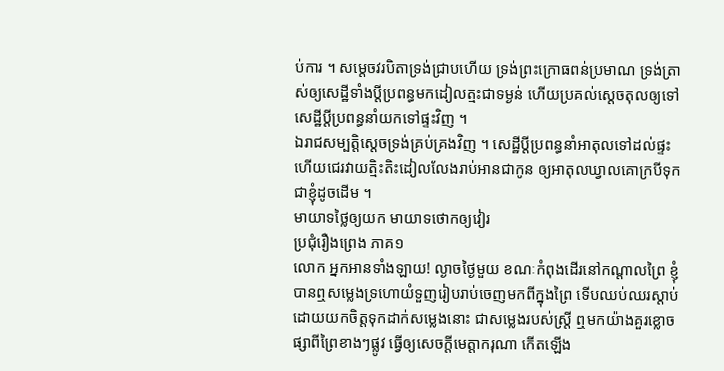ប់ការ ។ សម្ដេចវរបិតាទ្រង់ជ្រាបហើយ ទ្រង់ព្រះក្រោធពន់ប្រមាណ ទ្រង់ត្រាស់ឲ្យសេដ្ឋីទាំងប្ដីប្រពន្ធមកដៀលត្មះជាទម្ងន់ ហើយប្រគល់ស្ដេចតុលឲ្យទៅសេដ្ឋីប្ដីប្រពន្ធនាំយកទៅផ្ទះវិញ ។
ឯរាជសម្បត្តិស្ដេចទ្រង់គ្រប់គ្រងវិញ ។ សេដ្ឋីប្ដីប្រពន្ធនាំអាតុលទៅដល់ផ្ទះ ហើយជេរវាយត្មិះតិះដៀលលែងរាប់អានជាកូន ឲ្យអាតុលឃ្វាលគោក្របីទុកជាខ្ញុំដូចដើម ។
មាយាទថ្លៃឲ្យយក មាយាទថោកឲ្យវៀរ
ប្រជុំរឿងព្រេង ភាគ១
លោក អ្នកអានទាំងឡាយ! ល្ងាចថ្ងៃមួយ ខណៈកំពុងដើរនៅកណ្ដាលព្រៃ ខ្ញុំបានឮសម្លេងទ្រហោយំទួញរៀបរាប់ចេញមកពីក្នុងព្រៃ ទើបឈប់ឈរស្ដាប់ដោយយកចិត្តទុកដាក់សម្លេងនោះ ជាសម្លេងរបស់ស្ត្រី ឮមកយ៉ាងគួរខ្លោចផ្សាពីព្រៃខាងៗផ្លូវ ធ្វើឲ្យសេចក្ដីមេត្តាករុណា កើតឡើង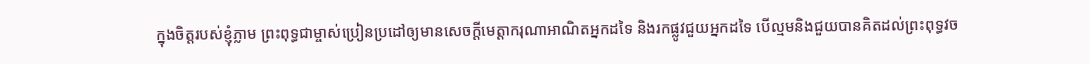ក្នុងចិត្តរបស់ខ្ញុំភ្លាម ព្រះពុទ្ធជាម្ចាស់ប្រៀនប្រដៅឲ្យមានសេចក្ដីមេត្តាករុណាអាណិតអ្នកដទៃ និងរកផ្លូវជួយអ្នកដទៃ បើល្មមនិងជួយបានគិតដល់ព្រះពុទ្ធវច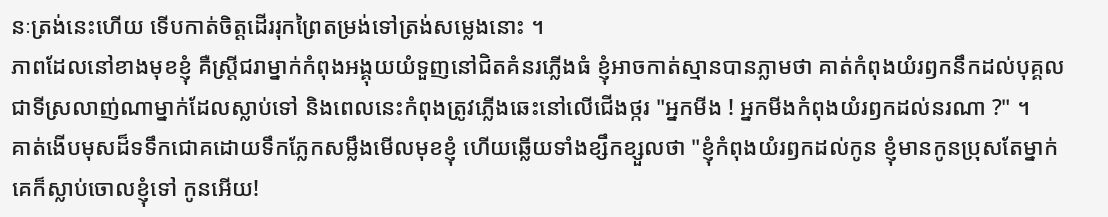នៈត្រង់នេះហើយ ទើបកាត់ចិត្តដើររុកព្រៃតម្រង់ទៅត្រង់សម្លេងនោះ ។
ភាពដែលនៅខាងមុខខ្ញុំ គឺស្ត្រីជរាម្នាក់កំពុងអង្គុយយំទួញនៅជិតគំនរភ្លើងធំ ខ្ញុំអាចកាត់ស្មានបានភ្លាមថា គាត់កំពុងយំរឭកនឹកដល់បុគ្គលជាទីស្រលាញ់ណាម្នាក់ដែលស្លាប់ទៅ និងពេលនេះកំពុងត្រូវភ្លើងឆេះនៅលើជើងថ្ករ "អ្នកមីង ! អ្នកមីងកំពុងយំរឭកដល់នរណា ?" ។
គាត់ងើបមុសដ៏ទទឹកជោគដោយទឹកភ្លែកសម្លឹងមើលមុខខ្ញុំ ហើយឆ្លើយទាំងខ្សឹកខ្សួលថា "ខ្ញុំកំពុងយំរឭកដល់កូន ខ្ញុំមានកូនប្រុសតែម្នាក់ គេក៏ស្លាប់ចោលខ្ញុំទៅ កូនអើយ!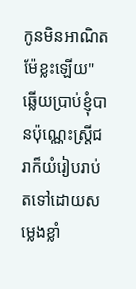កូនមិនអាណិតម៉ែខ្លះឡើយ" ឆ្លើយប្រាប់ខ្ញុំបានប៉ុណ្ណេះស្ត្រីជរាក៏យំរៀបរាប់តទៅដោយសម្លេងខ្លាំ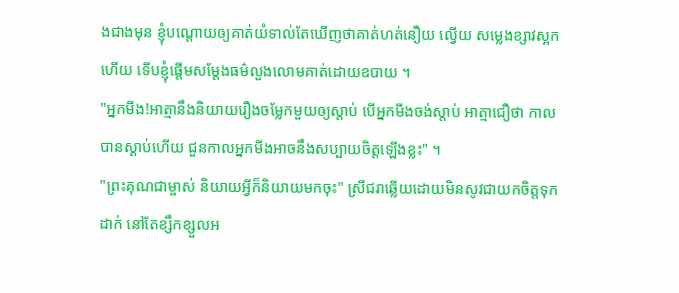ងជាងមុន ខ្ញុំបណ្ដោយឲ្យគាត់យំទាល់តែឃើញថាគាត់ហត់នឿយ ល្វើយ សម្លេងខ្សាវស្អកហើយ ទើបខ្ញុំផ្ដើមសម្ដែងធម៌លួងលោមគាត់ដោយឧបាយ ។
"អ្នកមីង!អាត្មានឹងនិយាយរឿងចម្លែកមួយឲ្យស្ដាប់ បើអ្នកមីងចង់ស្ដាប់ អាត្មាជឿថា កាលបានស្ដាប់ហើយ ជួនកាលអ្នកមីងអាចនឹងសប្បាយចិត្តឡើងខ្លះ" ។
"ព្រះគុណជាម្ចាស់ និយាយអ្វីក៏និយាយមកចុះ" ស្រីជរាឆ្លើយដោយមិនសូវជាយកចិត្តទុកដាក់ នៅតែខ្សឹកខ្សួលអ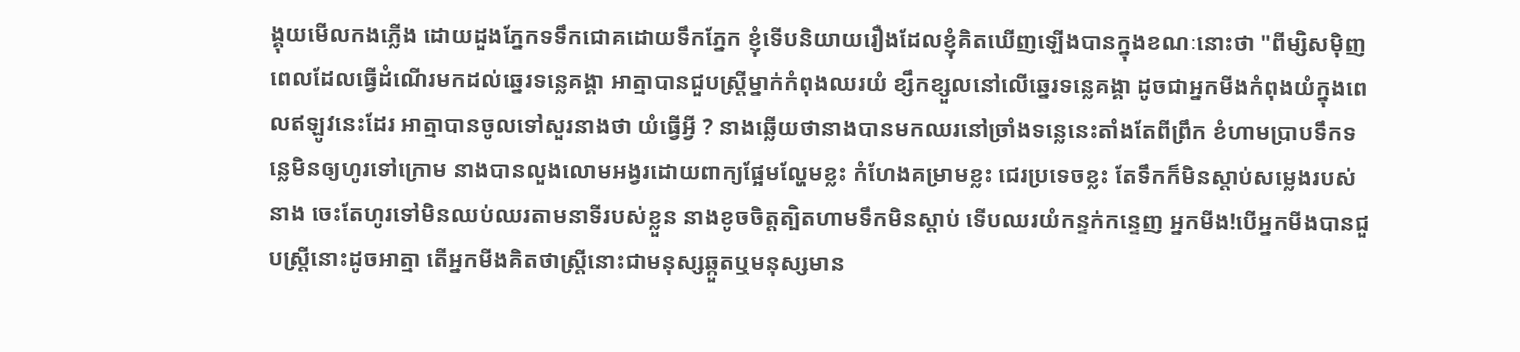ង្គុយមើលកងភ្លើង ដោយដួងភ្នែកទទឹកជោគដោយទឹកភ្នែក ខ្ញុំទើបនិយាយរឿងដែលខ្ញុំគិតឃើញឡើងបានក្នុងខណៈនោះថា "ពីម្សិសម៉ិញ ពេលដែលធ្វើដំណើរមកដល់ឆ្នេរទន្លេគង្គា អាត្មាបានជួបស្ត្រីម្នាក់កំពុងឈរយំ ខ្សឹកខ្សួលនៅលើឆ្នេរទន្លេគង្គា ដូចជាអ្នកមីងកំពុងយំក្នុងពេលឥឡូវនេះដែរ អាត្មាបានចូលទៅសួរនាងថា យំធ្វើអ្វី ? នាងឆ្លើយថានាងបានមកឈរនៅច្រាំងទន្លេនេះតាំងតែពីព្រឹក ខំហាមប្រាបទឹកទន្លេមិនឲ្យហូរទៅក្រោម នាងបានលួងលោមអង្វរដោយពាក្យផ្អែមល្ហែមខ្លះ កំហែងគម្រាមខ្លះ ជេរប្រទេចខ្លះ តែទឹកក៏មិនស្ដាប់សម្លេងរបស់នាង ចេះតែហូរទៅមិនឈប់ឈរតាមនាទីរបស់ខ្លួន នាងខូចចិត្តត្បិតហាមទឹកមិនស្ដាប់ ទើបឈរយំកន្ទក់កន្ទេញ អ្នកមីង!បើអ្នកមីងបានជួបស្ត្រីនោះដូចអាត្មា តើអ្នកមីងគិតថាស្ត្រីនោះជាមនុស្សឆ្កួតឬមនុស្សមាន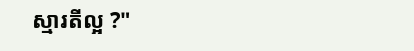ស្មារតីល្អ ?"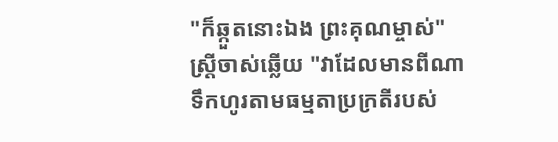"ក៏ឆ្កួតនោះឯង ព្រះគុណម្ចាស់" ស្ត្រីចាស់ឆ្លើយ "វាដែលមានពីណា ទឹកហូរតាមធម្មតាប្រក្រតីរបស់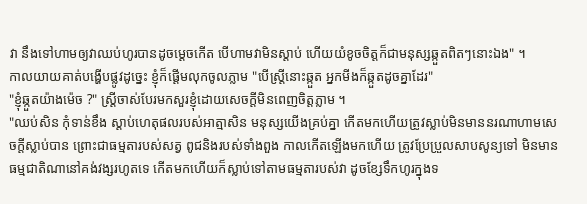វា នឹងទៅហាមឲ្យវាឈប់ហូរបានដូចម្ដេចកើត បើហាមវាមិនស្ដាប់ ហើយយំខូចចិត្តក៏ជាមនុស្សឆ្កួតពិតៗនោះឯង" ។
កាលយាយគាត់បង្ហើបផ្លូវដូច្នេះ ខ្ញុំក៏ផ្ដើមលុកចូលភ្លាម "បើស្ត្រីនោះឆ្កួត អ្នកមីងក៏ឆ្កួតដូចគ្នាដែរ"
"ខ្ញុំឆ្កួតយ៉ាងម៉េច ?" ស្ត្រីចាស់បែរមកសួរខ្ញុំដោយសេចក្ដីមិនពេញចិត្តភ្លាម ។
"ឈប់សិន កុំទាន់ខឹង ស្ដាប់ហេតុផលរបស់អាត្មាសិន មនុស្សយើងគ្រប់គ្នា កើតមកហើយត្រូវស្លាប់មិនមាននរណាហាមសេចក្ដីស្លាប់បាន ព្រោះជាធម្មតារបស់សត្វ ពូជនិងរបស់ទាំងពួង កាលកើតឡើងមកហើយ ត្រូវប្រែប្រួលសាបសូន្យទៅ មិនមានធម្មជាតិណានៅគង់វង្សរហូតទេ កើតមកហើយក៏ស្លាប់ទៅតាមធម្មតារបស់វា ដូចខ្សែទឹកហូរក្នុងទ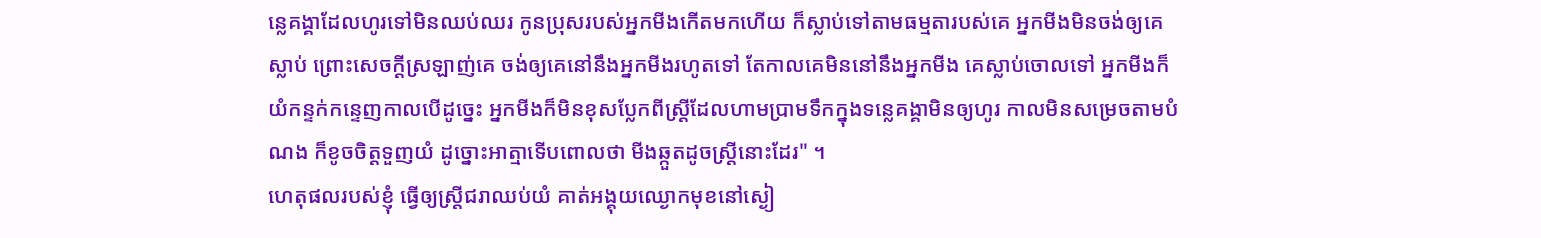ន្លេគង្គាដែលហូរទៅមិនឈប់ឈរ កូនប្រុសរបស់អ្នកមីងកើតមកហើយ ក៏ស្លាប់ទៅតាមធម្មតារបស់គេ អ្នកមីងមិនចង់ឲ្យគេស្លាប់ ព្រោះសេចក្ដីស្រឡាញ់គេ ចង់ឲ្យគេនៅនឹងអ្នកមីងរហូតទៅ តែកាលគេមិននៅនឹងអ្នកមីង គេស្លាប់ចោលទៅ អ្នកមីងក៏យំកន្ទក់កន្ទេញកាលបើដូច្នេះ អ្នកមីងក៏មិនខុសប្លែកពីស្ត្រីដែលហាមប្រាមទឹកក្នុងទន្លេគង្គាមិនឲ្យហូរ កាលមិនសម្រេចតាមបំណង ក៏ខូចចិត្តទួញយំ ដូច្នោះអាត្មាទើបពោលថា មីងឆ្កួតដូចស្ត្រីនោះដែរ" ។
ហេតុផលរបស់ខ្ញុំ ធ្វើឲ្យស្ត្រីជរាឈប់យំ គាត់អង្គុយឈ្ងោកមុខនៅស្ងៀ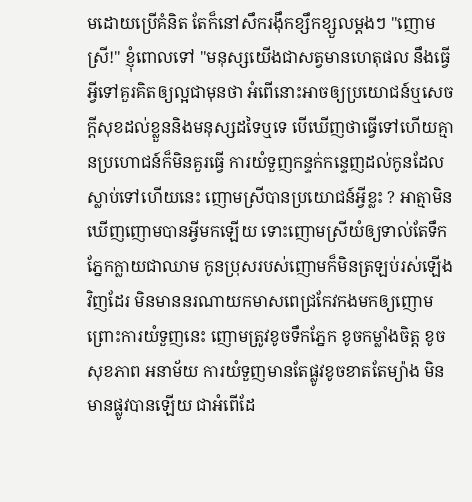មដោយប្រើគំនិត តែក៏នៅសឹករង៉ឹកខ្សឹកខ្សួលម្ដងៗ "ញោមស្រី!" ខ្ញុំពោលទៅ "មនុស្សយើងជាសត្វមានហេតុផល នឹងធ្វើអ្វីទៅគួរគិតឲ្យល្អជាមុនថា អំពើនោះអាចឲ្យប្រយោជន៍ឬសេចក្ដីសុខដល់ខ្លួននិងមនុស្សដទៃឬទេ បើឃើញថាធ្វើទៅហើយគ្មានប្រហោជន៍ក៏មិនគួរធ្វើ ការយំទួញកន្ទក់កន្ទេញដល់កូនដែលស្លាប់ទៅហើយនេះ ញោមស្រីបានប្រយោជន៍អ្វីខ្លះ ? អាត្មាមិនឃើញញោមបានអ្វីមកឡើយ ទោះញោមស្រីយំឲ្យទាល់តែទឹកភ្នែកក្លាយជាឈាម កូនប្រុសរបស់ញោមក៏មិនត្រឡប់រស់ឡើងវិញដែរ មិនមាននរណាយកមាសពេជ្រកែវកងមកឲ្យញោម ព្រោះការយំទួញនេះ ញោមត្រូវខូចទឹកភ្នែក ខូចកម្លាំងចិត្ត ខូចសុខភាព អនាម័យ ការយំទួញមានតែផ្លូវខូចខាតតែម្យ៉ាង មិនមានផ្លូវបានឡើយ ជាអំពើដែ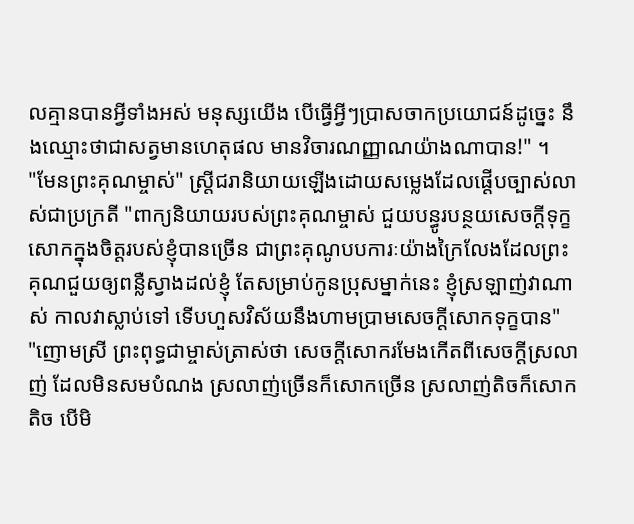លគ្មានបានអ្វីទាំងអស់ មនុស្សយើង បើធ្វើអ្វីៗប្រាសចាកប្រយោជន៍ដូច្នេះ នឹងឈ្មោះថាជាសត្វមានហេតុផល មានវិចារណញ្ញាណយ៉ាងណាបាន!" ។
"មែនព្រះគុណម្ចាស់" ស្ត្រីជរានិយាយឡើងដោយសម្លេងដែលផ្ដើបច្បាស់លាស់ជាប្រក្រតី "ពាក្យនិយាយរបស់ព្រះគុណម្ចាស់ ជួយបន្ធូរបន្ថយសេចក្ដីទុក្ខសោកក្នុងចិត្តរបស់ខ្ញុំបានច្រើន ជាព្រះគុណូបបការៈយ៉ាងក្រៃលែងដែលព្រះគុណជួយឲ្យពន្លឺស្វាងដល់ខ្ញុំ តែសម្រាប់កូនប្រុសម្នាក់នេះ ខ្ញុំស្រឡាញ់វាណាស់ កាលវាស្លាប់ទៅ ទើបហួសវិស័យនឹងហាមប្រាមសេចក្ដីសោកទុក្ខបាន"
"ញោមស្រី ព្រះពុទ្ធជាម្ចាស់ត្រាស់ថា សេចក្ដីសោករមែងកើតពីសេចក្ដីស្រលាញ់ ដែលមិនសមបំណង ស្រលាញ់ច្រើនក៏សោកច្រើន ស្រលាញ់តិចក៏សោកតិច បើមិ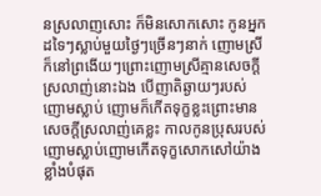នស្រលាញសោះ ក៏មិនសោកសោះ កូនអ្នកដទៃៗស្លាប់មួយថ្ងៃៗច្រើនៗនាក់ ញោមស្រីក៏នៅព្រងើយៗព្រោះញោមស្រីគ្មានសេចក្ដីស្រលាញ់នោះឯង បើញាតិឆ្ងាយៗរបស់ញោមស្លាប់ ញោមក៏កើតទុក្ខខ្លះព្រោះមានសេចក្ដីស្រលាញ់គេខ្លះ កាលកូនប្រុសរបស់ញោមស្លាប់ញោមកើតទុក្ខសោកសៅយ៉ាងខ្លាំងបំផុត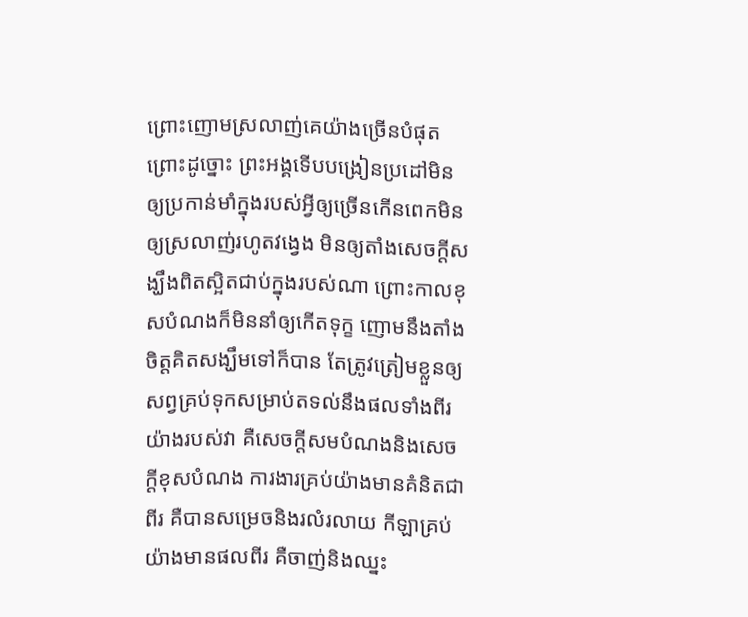ព្រោះញោមស្រលាញ់គេយ៉ាងច្រើនបំផុត ព្រោះដូច្នោះ ព្រះអង្គទើបបង្រៀនប្រដៅមិនឲ្យប្រកាន់មាំក្នុងរបស់អ្វីឲ្យច្រើនកើនពេកមិនឲ្យស្រលាញ់រហូតវង្វេង មិនឲ្យតាំងសេចក្ដីសង្ឃឹងពិតស្អិតជាប់ក្នុងរបស់ណា ព្រោះកាលខុសបំណងក៏មិននាំឲ្យកើតទុក្ខ ញោមនឹងតាំងចិត្តគិតសង្ឃឹមទៅក៏បាន តែត្រូវត្រៀមខ្លួនឲ្យសព្វគ្រប់ទុកសម្រាប់តទល់នឹងផលទាំងពីរយ៉ាងរបស់វា គឺសេចក្ដីសមបំណងនិងសេចក្ដីខុសបំណង ការងារគ្រប់យ៉ាងមានគំនិតជាពីរ គឺបានសម្រេចនិងរលំរលាយ កីឡាគ្រប់យ៉ាងមានផលពីរ គឺចាញ់និងឈ្នះ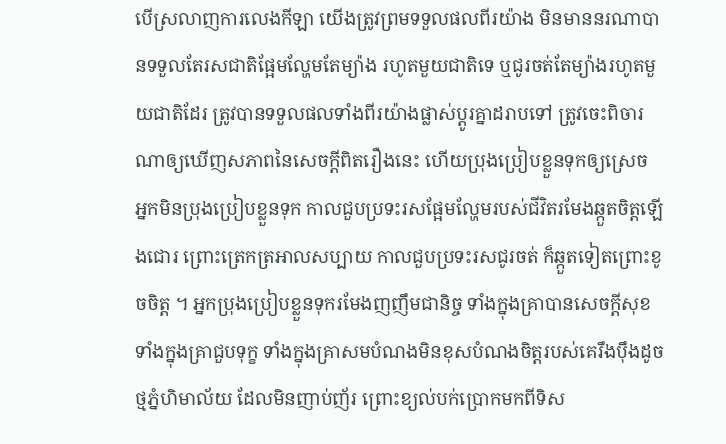បើស្រលាញការលេងកីឡា យើងត្រូវព្រមទទួលផលពីរយ៉ាង មិនមាននរណាបានទទួលតែរសជាតិផ្អែមល្ហែមតែម្យ៉ាង រហូតមួយជាតិទេ ឬជូរចត់តែម្យ៉ាងរហូតមួយជាតិដែរ ត្រូវបានទទួលផលទាំងពីរយ៉ាងផ្លាស់ប្ដូរគ្នាដរាបទៅ ត្រូវចេះពិចារណាឲ្យឃើញសភាពនៃសេចក្ដីពិតរឿងនេះ ហើយប្រុងប្រៀបខ្លួនទុកឲ្យស្រេច អ្នកមិនប្រុងប្រៀបខ្លួនទុក កាលជួបប្រទះរសផ្អែមល្ហែមរបស់ជីវិតរមែងឆ្កួតចិត្តឡើងជោរ ព្រោះត្រេកត្រអាលសប្បាយ កាលជួបប្រទះរសជូរចត់ ក៏ឆ្កួតទៀតព្រោះខូចចិត្ត ។ អ្នកប្រុងប្រៀបខ្លួនទុករមែងញញឹមជានិច្ច ទាំងក្នុងគ្រាបានសេចក្ដីសុខ ទាំងក្នុងគ្រាជួបទុក្ខ ទាំងក្នុងគ្រាសមបំណងមិនខុសបំណងចិត្តរបស់គេរឹងប៉ឹងដូចថ្មភ្នំហិមាល័យ ដែលមិនញាប់ញ័រ ព្រោះខ្យល់បក់ប្រោកមកពីទិស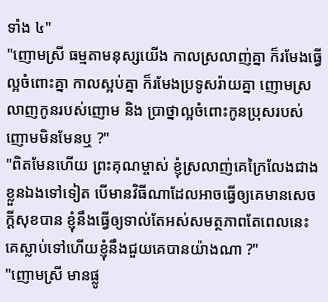ទាំង ៤"
"ញោមស្រី ធម្មតាមនុស្សយើង កាលស្រលាញ់គ្នា ក៏រមែងធ្វើល្អចំពោះគ្នា កាលស្អប់គ្នា ក៏រមែងប្រទូសរ៉ាយគ្នា ញោមស្រលាញកូនរបស់ញោម និង ប្រាថ្នាល្អចំពោះកូនប្រុសរបស់ញោមមិនមែនឬ ?"
"ពិតមែនហើយ ព្រះគុណម្ចាស់ ខ្ញុំស្រលាញ់គេក្រៃលែងជាងខ្លួនឯងទៅទៀត បើមានវិធីណាដែលអាចធ្វើឲ្យគេមានសេចក្ដីសុខបាន ខ្ញុំនឹងធ្វើឲ្យទាល់តែអស់សមត្ថភាពតែពេលនេះ គេស្លាប់ទៅហើយខ្ញុំនឹងជួយគេបានយ៉ាងណា ?"
"ញោមស្រី មានផ្លូ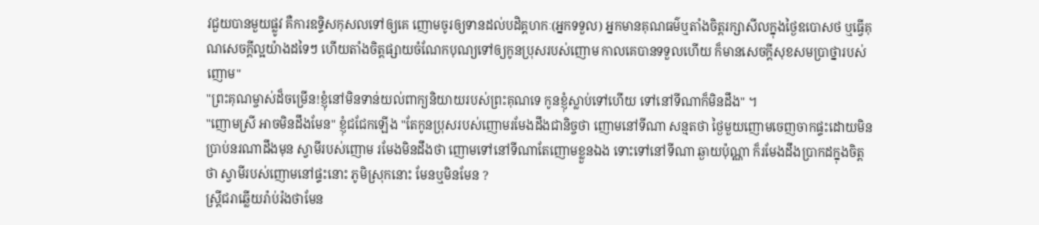វជួយបានមួយផ្លូវ គឺការឧទ្ទិសកុសលទៅឲ្យគេ ញោមចូរឲ្យទានដល់បដិគ្គហកៈ(អ្នកទទួល) អ្នកមានគុណធម៌ឬតាំងចិត្តរក្សាសីលក្នុងថ្ងៃឧបោសថ ឬធ្វើគុណសេចក្ដីល្អយ៉ាងដទៃៗ ហើយតាំងចិត្តផ្សាយចំណែកបុណ្យទៅឲ្យកូនប្រុសរបស់ញោម កាលគេបានទទួលហើយ ក៏មានសេចក្ដីសុខសមប្រាថ្នារបស់ញោម"
"ព្រះគុណម្ចាស់ដ៏ចម្រើន!ខ្ញុំនៅមិនទាន់យល់ពាក្យនិយាយរបស់ព្រះគុណទេ កូនខ្ញុំស្លាប់ទៅហើយ ទៅនៅទីណាក៏មិនដឹង" ។
"ញោមស្រី អាចមិនដឹងមែន" ខ្ញុំជជែកឡើង "តែកូនប្រុសរបស់ញោមរមែងដឹងជានិច្ចថា ញោមនៅទីណា សន្មតថា ថ្ងៃមួយញោមចេញចាកផ្ទះដោយមិនប្រាប់នរណាដឹងមុន ស្វាមីរបស់ញោម រមែងមិនដឹងថា ញោមទៅនៅទីណាតែញោមខ្លួនឯង ទោះទៅនៅទីណា ឆ្ងាយប៉ុណ្ណា ក៏រមែងដឹងប្រាកដក្នុងចិត្តថា ស្វាមីរបស់ញោមនៅផ្ទះនោះ ភូមិស្រុកនោះ មែនឬមិនមែន ?
ស្ត្រីជរាឆ្លើយរ៉ាប់រ៉ងថាមែន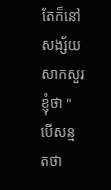តែក៏នៅសង្ស័យសាកសួរខ្ញុំថា "បើសន្មតថា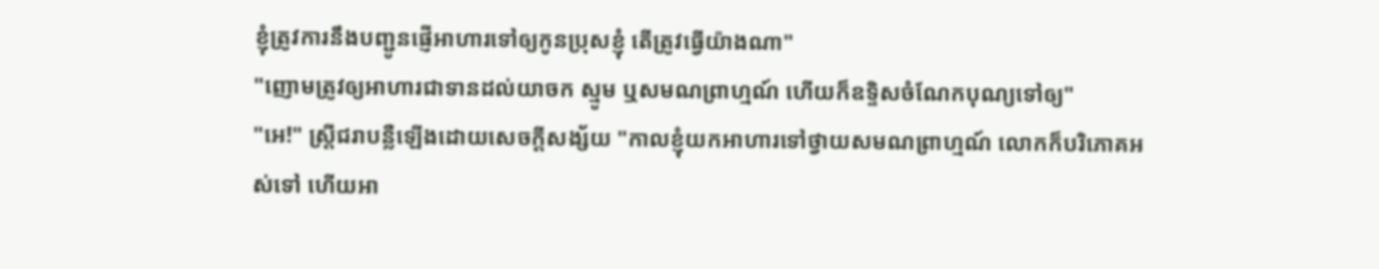ខ្ញុំត្រូវការនឹងបញ្ជូនផ្ញើអាហារទៅឲ្យកូនប្រុសខ្ញុំ តើត្រូវធ្វើយ៉ាងណា"
"ញោមត្រូវឲ្យអាហារជាទានដល់យាចក ស្មូម ឬសមណព្រាហ្មណ៍ ហើយក៏ឧទ្ទិសចំណែកបុណ្យទៅឲ្យ"
"អេ!" ស្ត្រីជរាបន្លឺឡើងដោយសេចក្ដីសង្ស័យ "កាលខ្ញុំយកអាហារទៅថ្វាយសមណព្រាហ្មណ៍ លោកក៏បរិភោគអស់ទៅ ហើយអា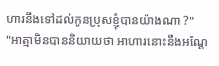ហារនឹងទៅដល់កូនប្រុសខ្ញុំបានយ៉ាងណា ?"
"អាត្មាមិនបាននិយាយថា អាហារនោះនឹងអណ្ដែ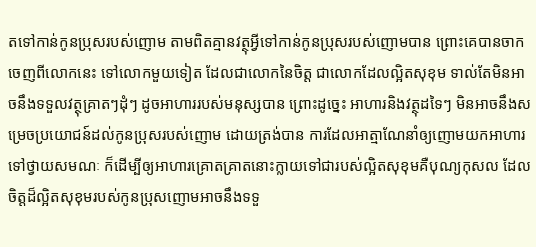តទៅកាន់កូនប្រុសរបស់ញោម តាមពិតគ្មានវត្ថុអ្វីទៅកាន់កូនប្រុសរបស់ញោមបាន ព្រោះគេបានចាកចេញពីលោកនេះ ទៅលោកមួយទៀត ដែលជាលោកនៃចិត្ត ជាលោកដែលល្អិតសុខុម ទាល់តែមិនអាចនឹងទទួលវត្ថុគ្រាតៗដុំៗ ដូចអាហាររបស់មនុស្សបាន ព្រោះដូច្នេះ អាហារនិងវត្ថុដទៃៗ មិនអាចនឹងសម្រេចប្រយោជន៍ដល់កូនប្រុសរបស់ញោម ដោយត្រង់បាន ការដែលអាត្មាណែនាំឲ្យញោមយកអាហារទៅថ្វាយសមណៈ ក៏ដើម្បីឲ្យអាហារគ្រោតគ្រាតនោះក្លាយទៅជារបស់ល្អិតសុខុមគឺបុណ្យកុសល ដែលចិត្តដ៏ល្អិតសុខុមរបស់កូនប្រុសញោមអាចនឹងទទួ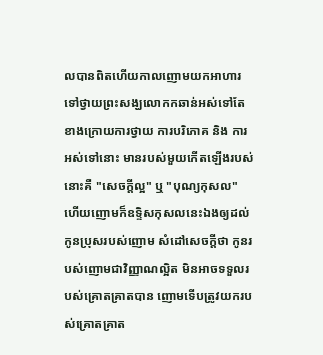លបានពិតហើយកាលញោមយកអាហារទៅថ្វាយព្រះសង្ឃលោកកឆាន់អស់ទៅតែខាងក្រោយការថ្វាយ ការបរិភោគ និង ការអស់ទៅនោះ មានរបស់មួយកើតឡើងរបស់នោះគឺ "សេចក្ដីល្អ" ឬ "បុណ្យកុសល" ហើយញោមក៏ឧទ្ទិសកុសលនេះឯងឲ្យដល់កូនប្រុសរបស់ញោម សំដៅសេចក្ដីថា កូនរបស់ញោមជាវិញ្ញាណល្អិត មិនអាចទទួលរបស់គ្រោតគ្រាតបាន ញោមទើបត្រូវយករបស់គ្រោតគ្រាត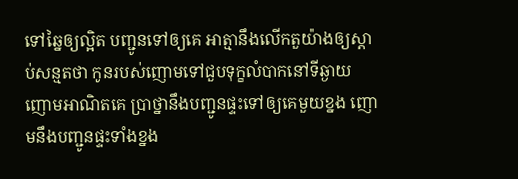ទៅឆ្នៃឲ្យល្អិត បញ្ជូនទៅឲ្យគេ អាត្មានឹងលើកតួយ៉ាងឲ្យស្ដាប់សន្មតថា កូនរបស់ញោមទៅជួបទុក្ខលំបាកនៅទីឆ្ងាយ ញោមអាណិតគេ ប្រាថ្នានឹងបញ្ជូនផ្ទះទៅឲ្យគេមួយខ្នង ញោមនឹងបញ្ជូនផ្ទះទាំងខ្នង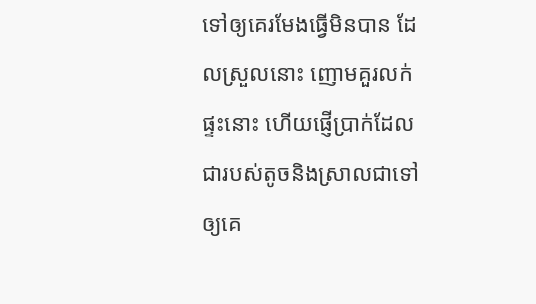ទៅឲ្យគេរមែងធ្វើមិនបាន ដែលស្រួលនោះ ញោមគួរលក់ផ្ទះនោះ ហើយផ្ញើប្រាក់ដែលជារបស់តូចនិងស្រាលជាទៅឲ្យគេ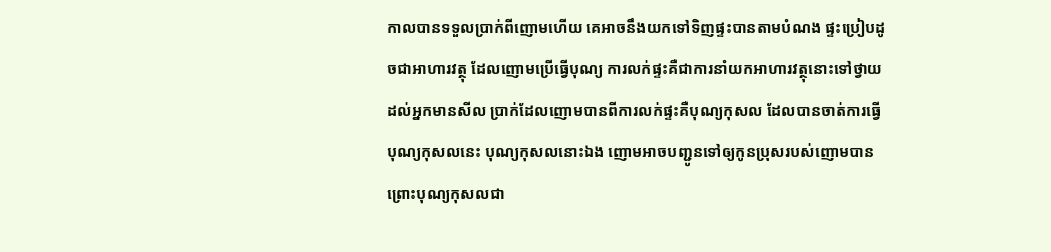កាលបានទទួលប្រាក់ពីញោមហើយ គេអាចនឹងយកទៅទិញផ្ទះបានតាមបំណង ផ្ទះប្រៀបដូចជាអាហារវត្ថុ ដែលញោមប្រើធ្វើបុណ្យ ការលក់ផ្ទះគឺជាការនាំយកអាហារវត្ថុនោះទៅថ្វាយដល់អ្នកមានសីល ប្រាក់ដែលញោមបានពីការលក់ផ្ទះគឺបុណ្យកុសល ដែលបានចាត់ការធ្វើបុណ្យកុសលនេះ បុណ្យកុសលនោះឯង ញោមអាចបញ្ជូនទៅឲ្យកូនប្រុសរបស់ញោមបានព្រោះបុណ្យកុសលជា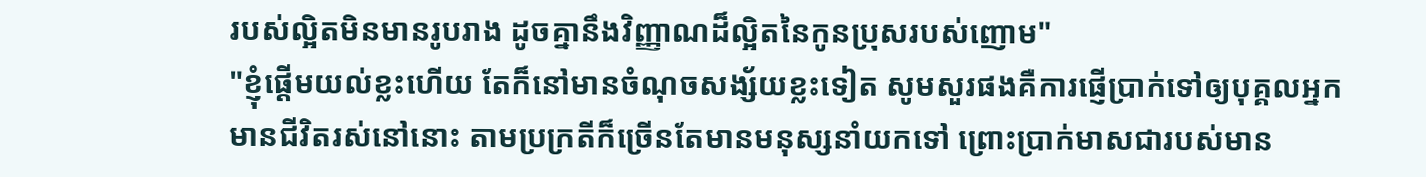របស់ល្អិតមិនមានរូបរាង ដូចគ្នានឹងវិញ្ញាណដ៏ល្អិតនៃកូនប្រុសរបស់ញោម"
"ខ្ញុំផ្ដើមយល់ខ្លះហើយ តែក៏នៅមានចំណុចសង្ស័យខ្លះទៀត សូមសួរផងគឺការផ្ញើប្រាក់ទៅឲ្យបុគ្គលអ្នកមានជីវិតរស់នៅនោះ តាមប្រក្រតីក៏ច្រើនតែមានមនុស្សនាំយកទៅ ព្រោះប្រាក់មាសជារបស់មាន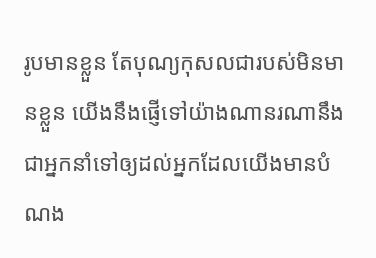រូបមានខ្លួន តែបុណ្យកុសលជារបស់មិនមានខ្លួន យើងនឹងផ្ញើទៅយ៉ាងណានរណានឹងជាអ្នកនាំទៅឲ្យដល់អ្នកដែលយើងមានបំណង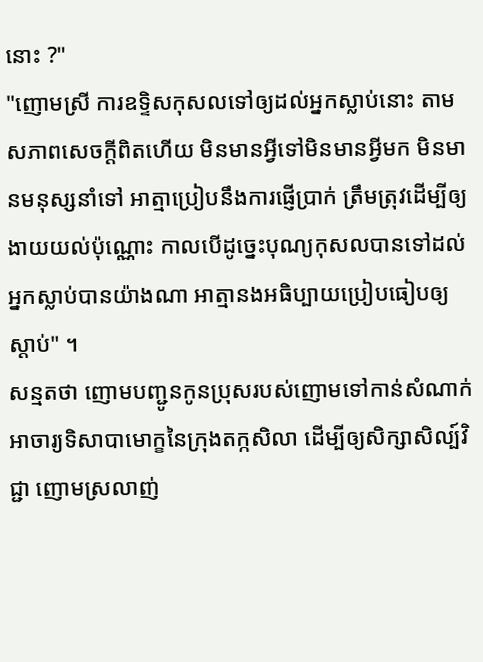នោះ ?"
"ញោមស្រី ការឧទ្ទិសកុសលទៅឲ្យដល់អ្នកស្លាប់នោះ តាមសភាពសេចក្ដីពិតហើយ មិនមានអ្វីទៅមិនមានអ្វីមក មិនមានមនុស្សនាំទៅ អាត្មាប្រៀបនឹងការផ្ញើប្រាក់ ត្រឹមត្រុវដើម្បីឲ្យងាយយល់ប៉ុណ្ណោះ កាលបើដូច្នេះបុណ្យកុសលបានទៅដល់អ្នកស្លាប់បានយ៉ាងណា អាត្មានងអធិប្បាយប្រៀបធៀបឲ្យស្ដាប់" ។
សន្មតថា ញោមបញ្ជូនកូនប្រុសរបស់ញោមទៅកាន់សំណាក់អាចារ្យទិសាបាមោក្ខនៃក្រុងតក្កសិលា ដើម្បីឲ្យសិក្សាសិល្ប៍វិជ្ជា ញោមស្រលាញ់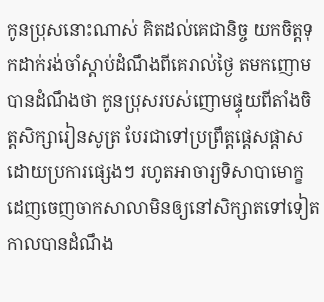កូនប្រុសនោះណាស់ គិតដល់គេជានិច្ច យកចិត្តទុកដាក់រង់ចាំស្ដាប់ដំណឹងពីគេរាល់ថ្ងៃ តមកញោមបានដំណឹងថា កូនប្រុសរបស់ញោមផ្ទុយពីតាំងចិត្តសិក្សារៀនសូត្រ បែរជាទៅប្រព្រឹត្តផ្ដេសផ្ដាសដោយប្រការផ្សេងៗ រហូតអាចារ្យទិសាបាមោក្ខដេញចេញចាកសាលាមិនឲ្យនៅសិក្សាតទៅទៀត កាលបានដំណឹង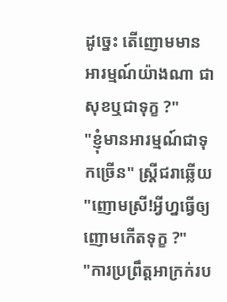ដូច្នេះ តើញោមមានអារម្មណ៍យ៉ាងណា ជាសុខឬជាទុក្ខ ?"
"ខ្ញុំមានអារម្មណ៍ជាទុកច្រើន" ស្ត្រីជរាឆ្លើយ
"ញោមស្រី!អ្វីហ្នធ្វើឲ្យញោមកើតទុក្ខ ?"
"ការប្រព្រឹត្តអាក្រក់រប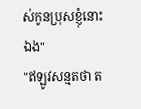ស់កូនប្រុសខ្ញុំនោះឯង"
"ឥឡូវសន្មតថា ត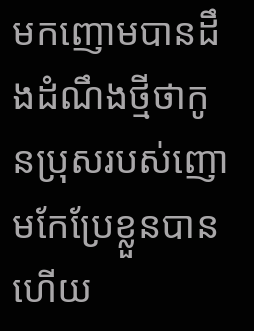មកញោមបានដឹងដំណឹងថ្មីថាកូនប្រុសរបស់ញោមកែប្រែខ្លួនបានហើយ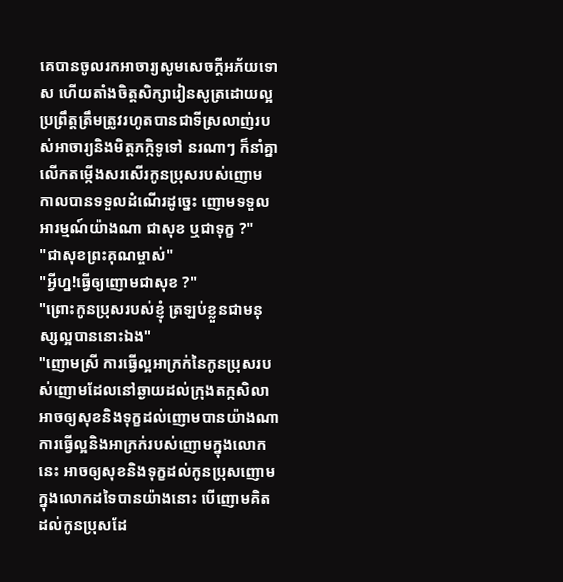គេបានចូលរកអាចារ្យសូមសេចក្ដីអភ័យទោស ហើយតាំងចិត្តសិក្សារៀនសូត្រដោយល្អ ប្រព្រឹត្តត្រឹមត្រូវរហូតបានជាទីស្រលាញ់របស់អាចារ្យនិងមិត្តភក្កិទូទៅ នរណាៗ ក៏នាំគ្នាលើកតម្កើងសរសើរកូនប្រុសរបស់ញោម កាលបានទទួលដំណើរដូច្នេះ ញោមទទួលអារម្មណ៍យ៉ាងណា ជាសុខ ឬជាទុក្ខ ?"
"ជាសុខព្រះគុណម្ចាស់"
"អ្វីហ្ន!ធ្វើឲ្យញោមជាសុខ ?"
"ព្រោះកូនប្រុសរបស់ខ្ញុំ ត្រឡប់ខ្លួនជាមនុស្សល្អបាននោះឯង"
"ញោមស្រី ការធ្វើល្អអាក្រក់នៃកូនប្រុសរបស់ញោមដែលនៅឆ្ងាយដល់ក្រុងតក្កសិលា អាចឲ្យសុខនិងទុក្ខដល់ញោមបានយ៉ាងណា ការធ្វើល្អនិងអាក្រក់របស់ញោមក្នុងលោកនេះ អាចឲ្យសុខនិងទុក្ខដល់កូនប្រុសញោមក្នុងលោកដទៃបានយ៉ាងនោះ បើញោមគិតដល់កូនប្រុសដែ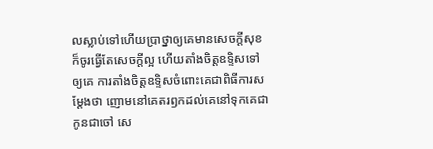លស្លាប់ទៅហើយប្រាថ្នាឲ្យគេមានសេចក្ដីសុខ ក៏ចូរធ្វើតែសេចក្ដីល្អ ហើយតាំងចិត្តឧទ្ទិសទៅឲ្យគេ ការតាំងចិត្តឧទ្ទិសចំពោះគេជាពិធីការសម្ដែងថា ញោមនៅគេតរឭកដល់គេនៅទុកគេជាកូនជាចៅ សេ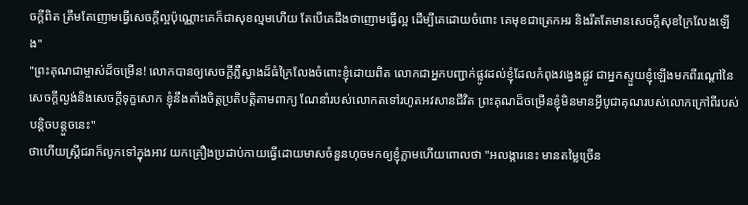ចក្ដីពិត ត្រឹមតែញោមធ្វើសេចក្ដីល្អប៉ុណ្ណោះគេក៏ជាសុខល្មមហើយ តែបើគេដឹងថាញោមធ្វើល្អ ដើម្បីគេដោយចំពោះ គេមុខជាត្រេកអរ និងរឹតតែមានសេចក្ដីសុខក្រៃលែងឡើង"
"ព្រះគុណជាម្ចាស់ដ៏ចម្រើន! លោកបានឲ្យសេចក្ដីភ្លឺស្វាងដ៏ធំក្រៃលែងចំពោះខ្ញុំដោយពិត លោកជាអ្នកបញ្ជាក់ផ្លូវដល់ខ្ញុំដែលកំពុងវង្វេងផ្លូវ ជាអ្នកស្ទួយខ្ញុំឡើងមកពីរណ្ដៅនៃសេចក្ដីល្ងង់និងសេចក្ដីទុក្ខសោក ខ្ញុំនឹងតាំងចិត្តប្រតិបត្តិតាមពាក្យ ណែនាំរបស់លោកតទៅរហូតអវសានជីវិត ព្រះគុណដ៏ចម្រើនខ្ញុំមិនមានអ្វីបូជាគុណរបស់លោកក្រៅពីរបស់បន្តិចបន្តួចនេះ"
ថាហើយស្ត្រីជរាក៏លូកទៅក្នុងអាវ យកគ្រឿងប្រដាប់កាយធ្វើដោយមាសចំនួនហុចមកឲ្យខ្ញុំភ្លាមហើយពោលថា "អលង្ការនេះ មានតម្លៃច្រើន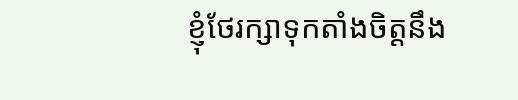ខ្ញុំថែរក្សាទុកតាំងចិត្តនឹង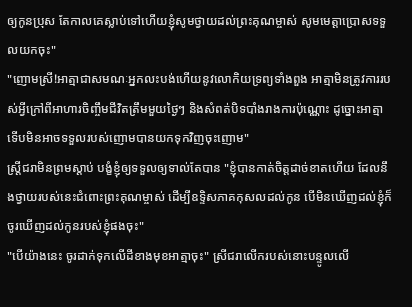ឲ្យកូនប្រុស តែកាលគេស្លាប់ទៅហើយខ្ញុំសូមថ្វាយដល់ព្រះគុណម្ចាស់ សូមមេត្តាប្រោសទទួលយកចុះ"
"ញោមស្រី!អាត្មាជាសមណៈអ្នកលះបង់ហើយនូវលោកិយទ្រព្យទាំងពួង អាត្មាមិនត្រូវការរបស់អ្វីក្រៅពីអាហារចិញ្ចឹមជីវិតត្រឹមមួយថ្ងៃៗ និងសំពត់បិទបាំងរាងការប៉ុណ្ណោះ ដូច្នោះអាត្មាទើបមិនអាចទទួលរបស់ញោមបានយកទុកវិញចុះញោម"
ស្ត្រីជរាមិនព្រមស្ដាប់ បង្ខំខ្ញុំឲ្យទទួលឲ្យទាល់តែបាន "ខ្ញុំបានកាត់ចិត្តដាច់ខាតហើយ ដែលនឹងថ្វាយរបស់នេះជំពោះព្រះគុណម្ចាស់ ដើម្បីឧទ្ទិសភាគកុសលដល់កូន បើមិនឃើញដល់ខ្ញុំក៏ចូរឃើញដល់កូនរបស់ខ្ញុំផងចុះ"
"បើយ៉ាងនេះ ចូរដាក់ទុកលើដីខាងមុខអាត្មាចុះ" ស្រីជរាលើករបស់នោះបន្ទូលលើ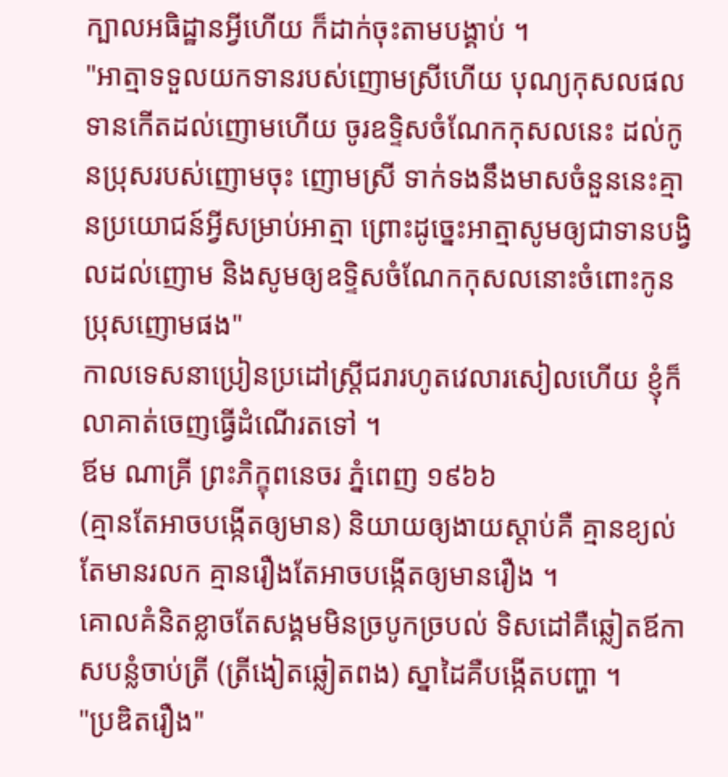ក្បាលអធិដ្ឋានអ្វីហើយ ក៏ដាក់ចុះតាមបង្គាប់ ។
"អាត្មាទទួលយកទានរបស់ញោមស្រីហើយ បុណ្យកុសលផលទានកើតដល់ញោមហើយ ចូរឧទ្ទិសចំណែកកុសលនេះ ដល់កូនប្រុសរបស់ញោមចុះ ញោមស្រី ទាក់ទងនឹងមាសចំនួននេះគ្មានប្រយោជន៍អ្វីសម្រាប់អាត្មា ព្រោះដូច្នេះអាត្មាសូមឲ្យជាទានបង្វិលដល់ញោម និងសូមឲ្យឧទ្ទិសចំណែកកុសលនោះចំពោះកូនប្រុសញោមផង"
កាលទេសនាប្រៀនប្រដៅស្ត្រីជរារហូតវេលារសៀលហើយ ខ្ញុំក៏លាគាត់ចេញធ្វើដំណើរតទៅ ។
ឪម ណាគ្រី ព្រះភិក្ខុពនេចរ ភ្នំពេញ ១៩៦៦
(គ្មានតែអាចបង្កើតឲ្យមាន) និយាយឲ្យងាយស្ដាប់គឺ គ្មានខ្យល់តែមានរលក គ្មានរឿងតែអាចបង្កើតឲ្យមានរឿង ។
គោលគំនិតខ្លាចតែសង្គមមិនច្របូកច្របល់ ទិសដៅគឺឆ្លៀតឪកាសបន្លំចាប់ត្រី (ត្រីងៀតឆ្លៀតពង) ស្នាដៃគឺបង្កើតបញ្ហា ។
"ប្រឌិតរឿង"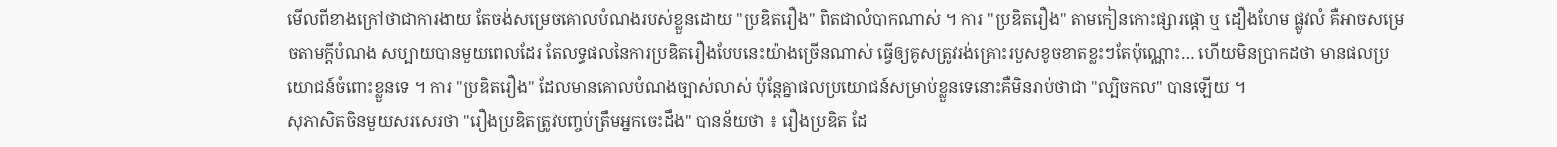មើលពីខាងក្រៅថាជាការងាយ តែចង់សម្រេចគោលបំណងរបស់ខ្លួនដោយ "ប្រឌិតរឿង" ពិតជាលំបាកណាស់ ។ ការ "ប្រឌិតរឿង" តាមកៀនកោះផ្សារផ្ដោ ឬ ដឿងហែម ផ្លូវលំ គឺអាចសម្រេចតាមក្ដីបំណង សប្បាយបានមួយពេលដែរ តែលទ្ធផលនៃការប្រឌិតរឿងបែបនេះយ៉ាងច្រើនណាស់ ធ្វើឲ្យគូសត្រូវរង់គ្រោះរបួសខូចខាតខ្លះៗតែប៉ុណ្ណោះ… ហើយមិនប្រាកដថា មានផលប្រយោជន៍ចំពោះខ្លួនទេ ។ ការ "ប្រឌិតរឿង" ដែលមានគោលបំណងច្បាស់លាស់ ប៉ុន្តែគ្នាផលប្រយោជន៍សម្រាប់ខ្លួនទេនោះគឺមិនរាប់ថាជា "ល្បិចកល" បានឡើយ ។
សុភាសិតចិនមួយសរសេរថា "រឿងប្រឌិតត្រូវបញ្ចប់ត្រឹមអ្នកចេះដឹង" បានន័យថា ៖ រឿងប្រឌិត ដែ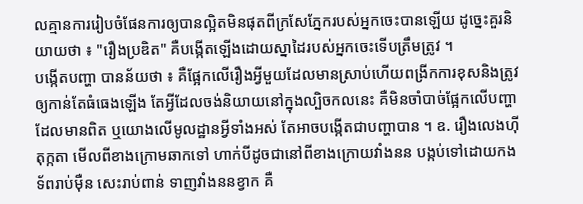លគ្មានការរៀបចំផែនការឲ្យបានល្អិតមិនផុតពីក្រសែភ្នែករបស់អ្នកចេះបានឡើយ ដូច្នេះគួរនិយាយថា ៖ "រឿងប្រឌិត" គឺបង្កើតឡើងដោយស្នាដៃរបស់អ្នកចេះទើបត្រឹមត្រូវ ។
បង្កើតបញ្ហា បានន័យថា ៖ គឺផ្អែកលើរឿងអ្វីមួយដែលមានស្រាប់ហើយពង្រីកការខុសនិងត្រូវឲ្យកាន់តែធំធេងឡើង តែអ្វីដែលចង់និយាយនៅក្នុងល្បិចកលនេះ គឺមិនចាំបាច់ផ្អែកលើបញ្ហាដែលមានពិត ឬយោងលើមូលដ្ឋានអ្វីទាំងអស់ តែអាចបង្កើតជាបញ្ហាបាន ។ ឧ. រឿងលេងហ៊ីតុក្កតា មើលពីខាងក្រោមឆាកទៅ ហាក់បីដូចជានៅពីខាងក្រោយវាំងនន បង្កប់ទៅដោយកងទ័ពរាប់ម៉ឺន សេះរាប់ពាន់ ទាញវាំងននខ្វាក គឺ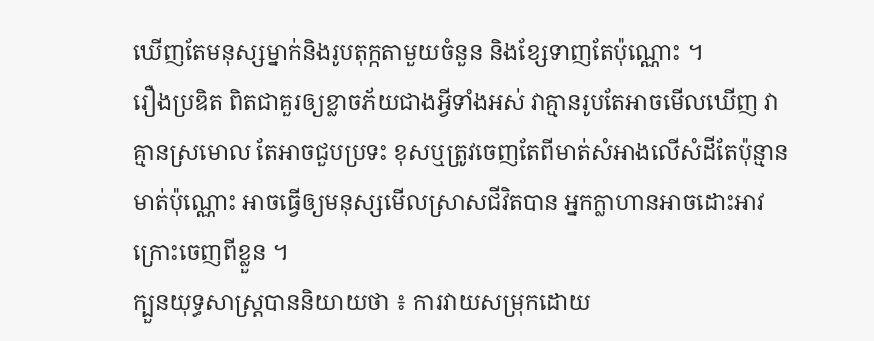ឃើញតែមនុស្សម្នាក់និងរូបតុក្កតាមួយចំនួន និងខ្សែទាញតែប៉ុណ្ណោះ ។
រឿងប្រឌិត ពិតជាគួរឲ្យខ្លាចភ័យជាងអ្វីទាំងអស់ វាគ្មានរូបតែអាចមើលឃើញ វាគ្មានស្រមោល តែអាចជួបប្រទះ ខុសឬត្រូវចេញតែពីមាត់សំអាងលើសំដីតែប៉ុន្មានមាត់ប៉ុណ្ណោះ អាចធ្វើឲ្យមនុស្សមើលស្រាសជីវិតបាន អ្នកក្លាហានអាចដោះអាវក្រោះចេញពីខ្លួន ។
ក្បួនយុទ្ធសាស្ត្របាននិយាយថា ៖ ការវាយសម្រុកដោយ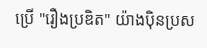ប្រើ "រឿងប្រឌិត" យ៉ាងប៉ិនប្រស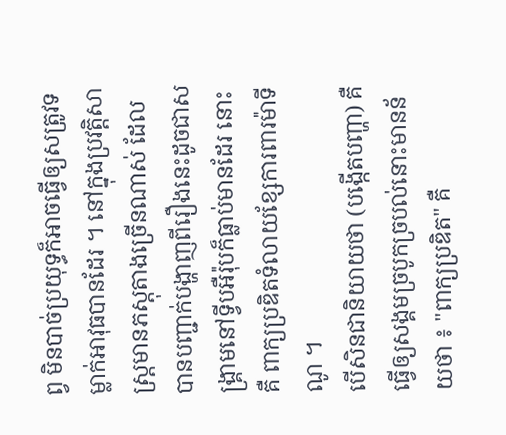ព្វ មិនបាច់ប្រយុទ្ធក៏អាចធ្វើឲ្យសត្រូវទម្លាក់អាវុធបានដែរ ។ នៅក្នុងប្រវត្តិសាស្ត្រមានភស្ដុតាងច្រើនណាស់ ដែលបានបញ្ជាក់បង្ហាញពីរឿងនេះដូចជាសង្គ្រាមនៅទ្វីបអឺរ៉ុបក៏ធ្លាប់មានដែរ នោះគឺ ពាក្យប្រឌិតទំលាយខ្សែការពារម៉ាទីណូ ។
បើសិនជានិយាយថា (បង្កើតបញ្ហា) គឺធ្វើឲ្យសង្គមច្របូកច្របល់នោះមានន័យថា ៖ "ពាក្យប្រឌិត" គឺ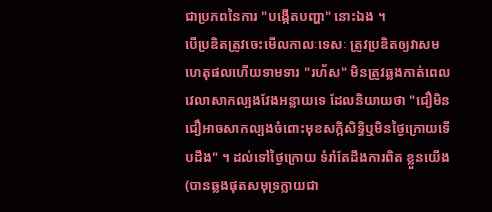ជាប្រភពនៃការ "បង្កើតបញ្ហា" នោះឯង ។
បើប្រឌិតត្រូវចេះមើលកាលៈទេសៈ ត្រូវប្រឌិតឲ្យវាសមហេតុផលហើយទាមទារ "រហ័ស" មិនត្រូវឆ្លងកាត់ពេលវេលាសាកល្បងវែងអន្លាយទេ ដែលនិយាយថា "ជឿមិនជឿអាចសាកល្បងចំពោះមុខសក្កិសិទ្ធិឬមិនថ្ងៃក្រោយទើបដឹង" ។ ដល់ទៅថ្ងៃក្រោយ ទំរាំតែដឹងការពិត ខ្លួនយើង (បានឆ្លងផុតសមុទ្រក្លាយជា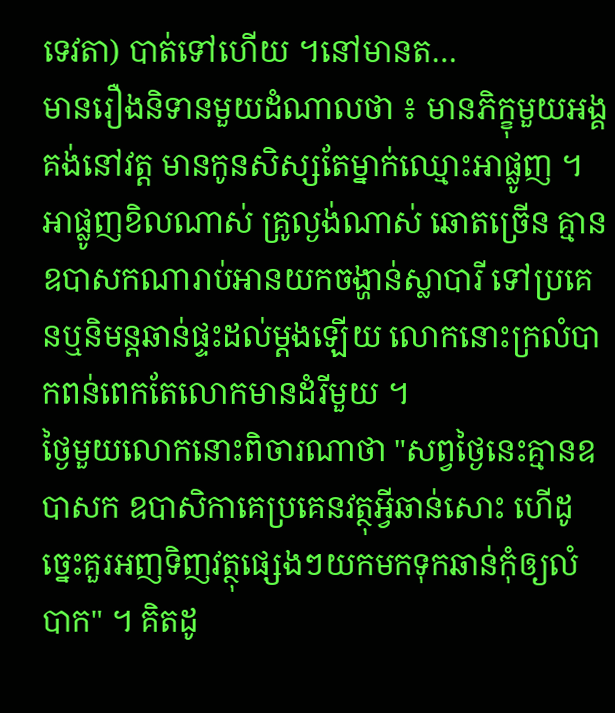ទេវតា) បាត់ទៅហើយ ។នៅមានត…
មានរឿងនិទានមួយដំណាលថា ៖ មានភិក្ខុមួយអង្គគង់នៅវត្ត មានកូនសិស្សតែម្នាក់ឈ្មោះអាផ្លូញ ។ អាផ្លូញខិលណាស់ គ្រូល្ងង់ណាស់ ឆោតច្រើន គ្មានឧបាសកណារាប់អានយកចង្ហាន់ស្លាបារី ទៅប្រគេនឬនិមន្ដឆាន់ផ្ទះដល់ម្ដងឡើយ លោកនោះក្រលំបាកពន់ពេកតែលោកមានដំរីមួយ ។
ថ្ងៃមួយលោកនោះពិចារណាថា "សព្វថ្ងៃនេះគ្មានឧបាសក ឧបាសិកាគេប្រគេនវត្ថុអ្វីឆាន់សោះ ហើដូច្នេះគួរអញទិញវត្ថុផ្សេងៗយកមកទុកឆាន់កុំឲ្យលំបាក" ។ គិតដូ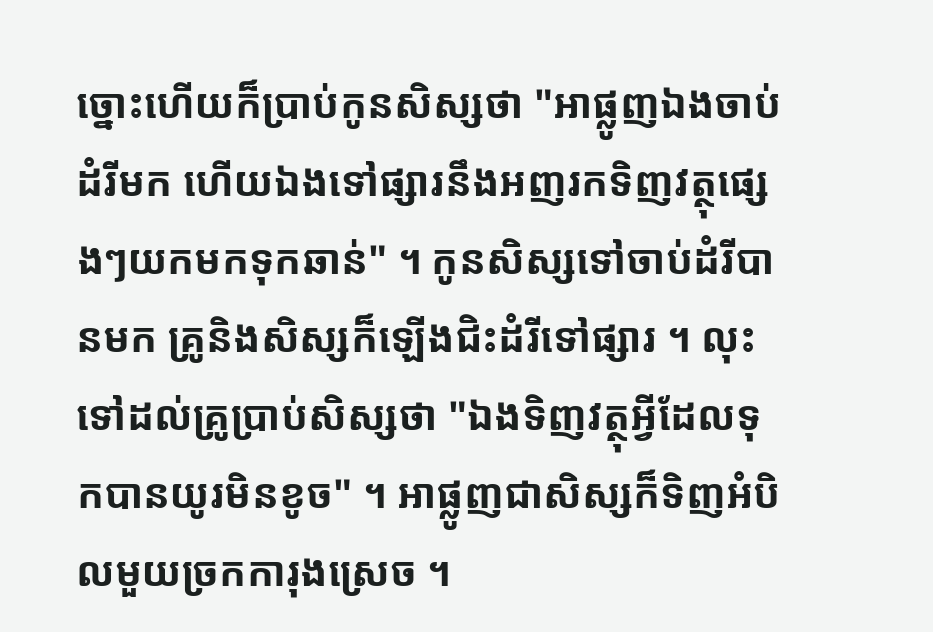ច្នោះហើយក៏ប្រាប់កូនសិស្សថា "អាផ្លូញឯងចាប់ដំរីមក ហើយឯងទៅផ្សារនឹងអញរកទិញវត្ថុផ្សេងៗយកមកទុកឆាន់" ។ កូនសិស្សទៅចាប់ដំរីបានមក គ្រូនិងសិស្សក៏ឡើងជិះដំរីទៅផ្សារ ។ លុះទៅដល់គ្រូប្រាប់សិស្សថា "ឯងទិញវត្ថុអ្វីដែលទុកបានយូរមិនខូច" ។ អាផ្លូញជាសិស្សក៏ទិញអំបិលមួយច្រកការុងស្រេច ។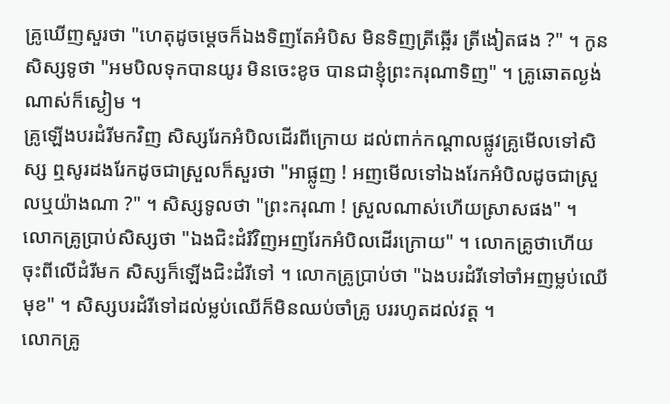គ្រូឃើញសួរថា "ហេតុដូចម្ដេចក៏ឯងទិញតែអំបិស មិនទិញត្រីឆ្អើរ ត្រីងៀតផង ?" ។ កូនសិស្សទូថា "អមបិលទុកបានយូរ មិនចេះខូច បានជាខ្ញុំព្រះករុណាទិញ" ។ គ្រូឆោតល្ងង់ណាស់ក៏ស្ងៀម ។
គ្រូឡើងបរដំរីមកវិញ សិស្សរែកអំបិលដើរពីក្រោយ ដល់ពាក់កណ្ដាលផ្លូវគ្រូមើលទៅសិស្ស ឮសូរដងរែកដូចជាស្រួលក៏សួរថា "អាផ្លូញ ! អញមើលទៅឯងរែកអំបិលដូចជាស្រួលឬយ៉ាងណា ?" ។ សិស្សទូលថា "ព្រះករុណា ! ស្រួលណាស់ហើយស្រាសផង" ។ លោកគ្រូប្រាប់សិស្សថា "ឯងជិះដំរីវិញអញរែកអំបិលដើរក្រោយ" ។ លោកគ្រូថាហើយ ចុះពីលើដំរីមក សិស្សក៏ឡើងជិះដំរីទៅ ។ លោកគ្រូប្រាប់ថា "ឯងបរដំរីទៅចាំអញម្លប់ឈើមុខ" ។ សិស្សបរដំរីទៅដល់ម្លប់ឈើក៏មិនឈប់ចាំគ្រូ បររហូតដល់វត្ត ។
លោកគ្រូ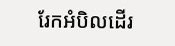រែកអំបិលដើរ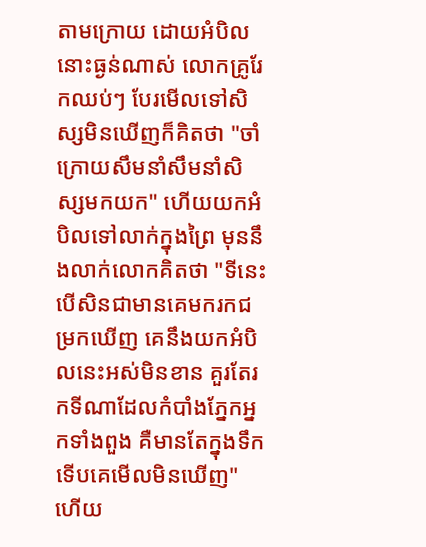តាមក្រោយ ដោយអំបិលនោះធ្ងន់ណាស់ លោកគ្រូរែកឈប់ៗ បែរមើលទៅសិស្សមិនឃើញក៏គិតថា "ចាំក្រោយសឹមនាំសឹមនាំសិស្សមកយក" ហើយយកអំបិលទៅលាក់ក្នុងព្រៃ មុននឹងលាក់លោកគិតថា "ទីនេះបើសិនជាមានគេមករកជម្រកឃើញ គេនឹងយកអំបិលនេះអស់មិនខាន គួរតែរកទីណាដែលកំបាំងភ្នែកអ្នកទាំងពួង គឺមានតែក្នុងទឹកទើបគេមើលមិនឃើញ" ហើយ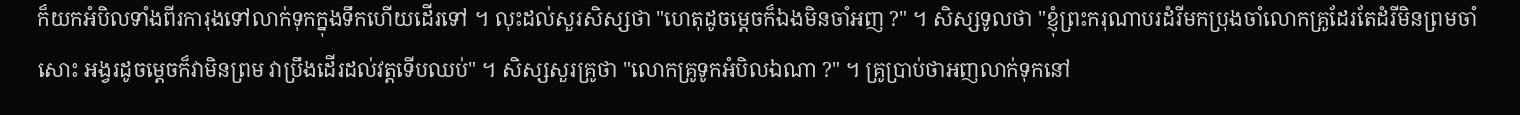ក៏យកអំបិលទាំងពីរការុងទៅលាក់ទុកក្នុងទឹកហើយដើរទៅ ។ លុះដល់សួរសិស្សថា "ហេតុដូចម្ដេចក៏ឯងមិនចាំអញ ?" ។ សិស្សទូលថា "ខ្ញុំព្រះករុណាបរដំរីមកប្រុងចាំលោកគ្រូដែរតែដំរីមិនព្រមចាំសោះ អង្វរដូចម្ដេចក៏វាមិនព្រម វាប្រឹងដើរដល់វត្តទើបឈប់" ។ សិស្សសួរគ្រូថា "លោកគ្រូទូកអំបិលឯណា ?" ។ គ្រូប្រាប់ថាអញលាក់ទុកនៅ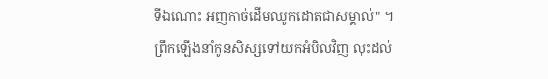ទីឯណោះ អញកាច់ដើមឈូកដោតជាសម្គាល់" ។
ព្រឹកឡើងនាំកូនសិស្សទៅយកអំបិលវិញ លុះដល់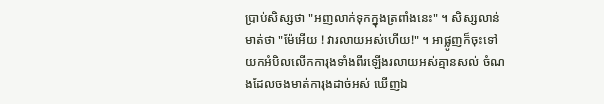ប្រាប់សិស្សថា "អញលាក់ទុកក្នុងត្រពាំងនេះ" ។ សិស្សលាន់មាត់ថា "ម៉ែអើយ ! វារលាយអស់ហើយ!" ។ អាផ្លូញក៏ចុះទៅ យកអំបិលលើកការុងទាំងពីរឡើងរលាយអស់គ្មានសល់ ចំណងដែលចងមាត់ការុងដាច់អស់ ឃើញឯ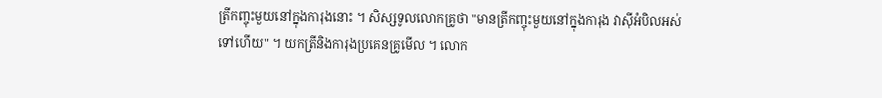ត្រីកញ្ចុះមួយនៅក្នុងការុងនោះ ។ សិស្សទូលលោកគ្រូថា "មានត្រីកញ្ចុះមួយនៅក្នុងការុង វាស៊ីអំបិលអស់ទៅហើយ" ។ យកត្រីនិងការុងប្រគេនគ្រូមើល ។ លោក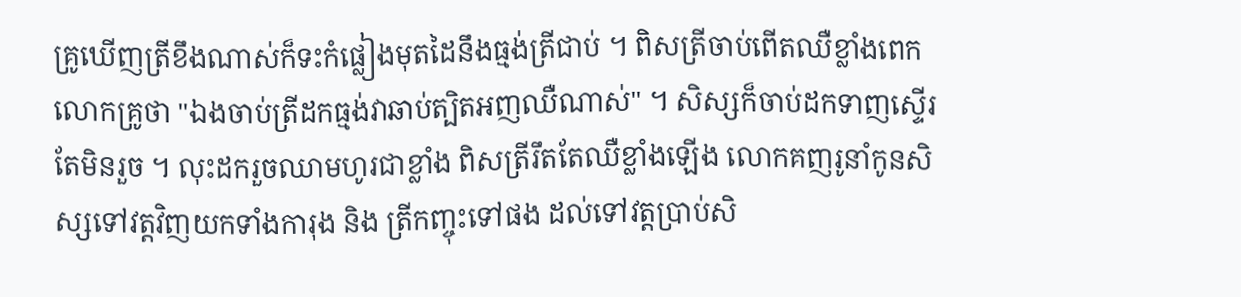គ្រូឃើញត្រីខឹងណាស់ក៏ទះកំផ្លៀងមុតដៃនឹងធ្មង់ត្រីជាប់ ។ ពិសត្រីចាប់ពើតឈឺខ្លាំងពេក លោកគ្រូថា "ឯងចាប់ត្រីដកធ្មង់វាឆាប់ត្បិតអញឈឺណាស់" ។ សិស្សក៏ចាប់ដកទាញស្ទើរតែមិនរួច ។ លុះដករួចឈាមហូរជាខ្លាំង ពិសត្រីរឹតតែឈឺខ្លាំងឡើង លោកគញរូនាំកូនសិស្សទៅវត្តវិញយកទាំងការុង និង ត្រីកញ្ចុះទៅផង ដល់ទៅវត្តប្រាប់សិ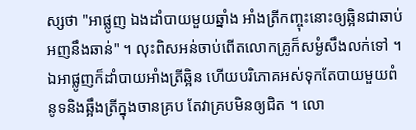ស្សថា "អាផ្លូញ ឯងដាំបាយមួយឆ្នាំង អាំងត្រីកញ្ចុះនោះឲ្យឆ្អិនជាឆាប់អញនឹងឆាន់" ។ លុះពិសអន់ចាប់ពើតលោកគ្រូក៏សម្ងំសឹងលក់ទៅ ។
ឯអាផ្លូញក៏ដាំបាយអាំងត្រីឆ្អិន ហើយបរិភោគអស់ទុកតែបាយមួយពំនូទនិងឆ្អឹងត្រីក្នុងចានគ្រប តែវាគ្របមិនឲ្យជិត ។ លោ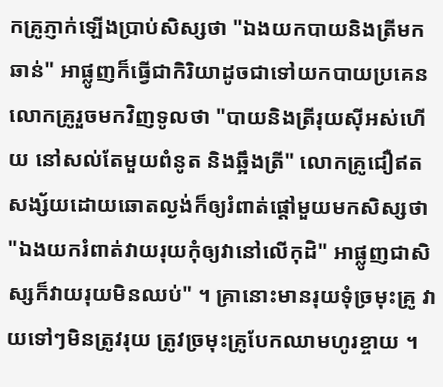កគ្រូភ្ញាក់ឡើងប្រាប់សិស្សថា "ឯងយកបាយនិងត្រីមកឆាន់" អាផ្លូញក៏ធ្វើជាកិរិយាដូចជាទៅយកបាយប្រគេនលោកគ្រូរួចមកវិញទូលថា "បាយនិងត្រីរុយស៊ីអស់ហើយ នៅសល់តែមួយពំនូត និងឆ្អឹងត្រី" លោកគ្រូជឿឥតសង្ស័យដោយឆោតល្ងង់ក៏ឲ្យរំពាត់ផ្ដៅមួយមកសិស្សថា "ឯងយករំពាត់វាយរុយកុំឲ្យវានៅលើកុដិ" អាផ្លូញជាសិស្សក៏វាយរុយមិនឈប់" ។ គ្រានោះមានរុយទុំច្រមុះគ្រូ វាយទៅៗមិនត្រូវរុយ ត្រូវច្រមុះគ្រូបែកឈាមហូរខ្ចាយ ។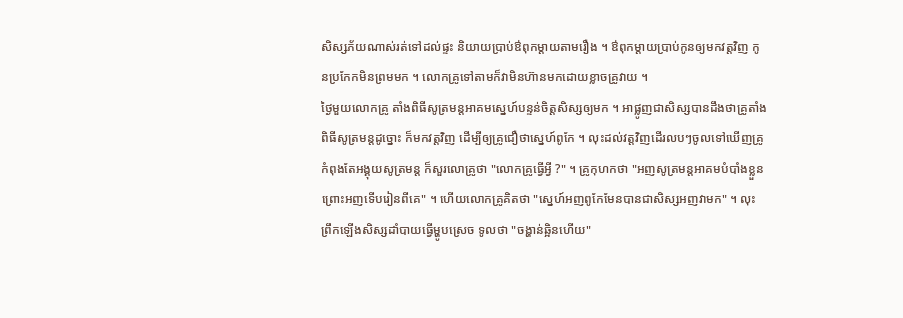សិស្សភ័យណាស់រត់ទៅដល់ផ្ទះ និយាយប្រាប់ឳពុកម្ដាយតាមរឿង ។ ឳពុកម្ដាយប្រាប់កូនឲ្យមកវត្តវិញ កូនប្រកែកមិនព្រមមក ។ លោកគ្រូទៅតាមក៏វាមិនហ៊ានមកដោយខ្លាចគ្រូវាយ ។
ថ្ងៃមួយលោកគ្រូ តាំងពិធីសូត្រមន្តអាគមស្នេហ៍បន្ទន់ចិត្តសិស្សឲ្យមក ។ អាផ្លូញជាសិស្សបានដឹងថាគ្រូតាំងពិធីសូត្រមន្តដូច្នោះ ក៏មកវត្តវិញ ដើម្បីឲ្យគ្រូជឿថាស្នេហ៍ពូកែ ។ លុះដល់វត្តវិញដើរលបៗចូលទៅឃើញគ្រូកំពុងតែអង្គុយសូត្រមន្ត ក៏សួរលោគ្រូថា "លោកគ្រូធ្វើអ្វី ?" ។ គ្រូកុហកថា "អញសូត្រមន្តអាគមបំបាំងខ្លួន ព្រោះអញទើបរៀនពីគេ" ។ ហើយលោកគ្រូគិតថា "ស្នេហ៍អញពូកែមែនបានជាសិស្សអញវាមក" ។ លុះព្រឹកឡើងសិស្សដាំបាយធ្វើម្ហូបស្រេច ទូលថា "ចង្ហាន់ឆ្អិនហើយ"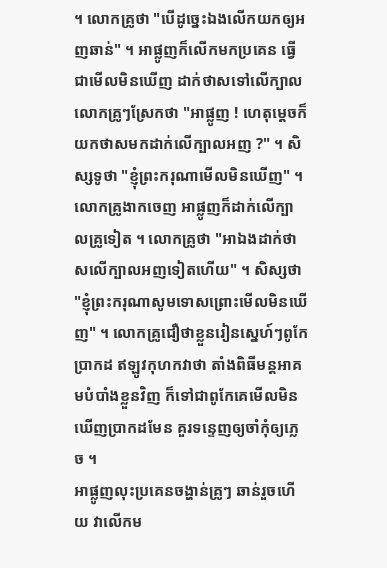។ លោកគ្រូថា "បើដូច្នេះឯងលើកយកឲ្យអញឆាន់" ។ អាផ្លូញក៏លើកមកប្រគេន ធ្វើជាមើលមិនឃើញ ដាក់ថាសទៅលើក្បាលលោកគ្រូៗស្រែកថា "អាផ្លូញ ! ហេតុម្ដេចក៏យកថាសមកដាក់លើក្បាលអញ ?" ។ សិស្សទូថា "ខ្ញុំព្រះករុណាមើលមិនឃើញ" ។ លោកគ្រូងាកចេញ អាផ្លូញក៏ដាក់លើក្បាលគ្រូទៀត ។ លោកគ្រូថា "អាឯងដាក់ថាសលើក្បាលអញទៀតហើយ" ។ សិស្សថា "ខ្ញុំព្រះករុណាសូមទោសព្រោះមើលមិនឃើញ" ។ លោកគ្រូជឿថាខ្លួនរៀនស្នេហ៍ៗពូកែប្រាកដ ឥឡូវកុហកវាថា តាំងពិធីមន្តអាគមបំបាំងខ្លួនវិញ ក៏ទៅជាពូកែគេមើលមិនឃើញប្រាកដមែន គួរទន្ទេញឲ្យចាំកុំឲ្យភ្លេច ។
អាផ្លូញលុះប្រគេនចង្ហាន់គ្រូៗ ឆាន់រួចហើយ វាលើកម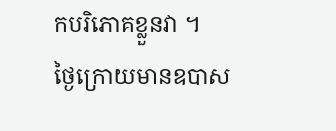កបរិភោគខ្លួនវា ។
ថ្ងៃក្រោយមានឧបាស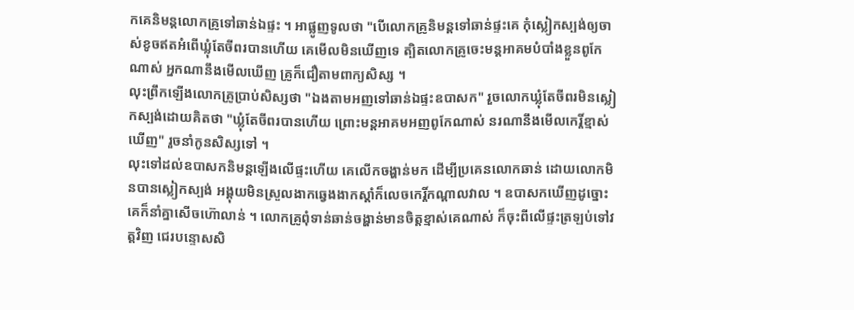កគេនិមន្តលោកគ្រូទៅឆាន់ឯផ្ទះ ។ អាផ្លូញទូលថា "បើលោកគ្រូនិមន្តទៅឆាន់ផ្ទះគេ កុំស្លៀកស្បង់ឲ្យចាស់ខូចឥតអំពើឃ្លុំតែចីពរបានហើយ គេមើលមិនឃើញទេ ត្បិតលោកគ្រូចេះមន្តអាគមបំបាំងខ្លួនពូកែណាស់ អ្នកណានឹងមើលឃើញ គ្រូក៏ជឿតាមពាក្យសិស្ស ។
លុះព្រឹកឡើងលោកគ្រូប្រាប់សិស្សថា "ឯងតាមអញទៅឆាន់ឯផ្ទះឧបាសក" រួចលោកឃ្លុំតែចីពរមិនស្លៀកស្បង់ដោយគិតថា "ឃ្លុំតែចីពរបានហើយ ព្រោះមន្តអាគមអញពូកែណាស់ នរណានឹងមើលកេរ្តិ៍ខ្មាស់ឃើញ" រួចនាំកូនសិស្សទៅ ។
លុះទៅដល់ឧបាសកនិមន្តឡើងលើផ្ទះហើយ គេលើកចង្ហាន់មក ដើម្បីប្រគេនលោកឆាន់ ដោយលោកមិនបានស្លៀកស្បង់ អង្គុយមិនស្រួលងាកឆ្វេងងាកស្ដាំក៏លេចកេរ្តិ៍កណ្ដាលវាល ។ ឧបាសកឃើញដូច្នោះគេក៏នាំគ្នាសើចហ៊ោលាន់ ។ លោកគ្រូពុំទាន់ឆាន់ចង្ហាន់មានចិត្តខ្មាស់គេណាស់ ក៏ចុះពីលើផ្ទះត្រឡប់ទៅវត្តវិញ ជេរបន្ទោសសិ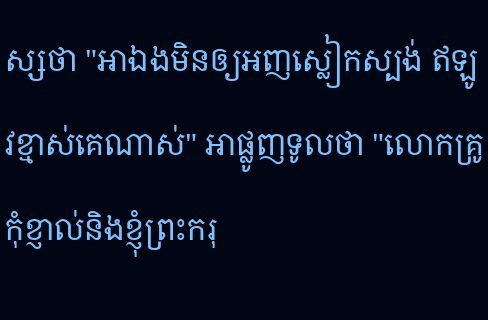ស្សថា "អាឯងមិនឲ្យអញស្លៀកស្បង់ ឥឡូវខ្មាស់គេណាស់" អាផ្លូញទូលថា "លោកគ្រូកុំខ្ញាល់និងខ្ញុំព្រះករុ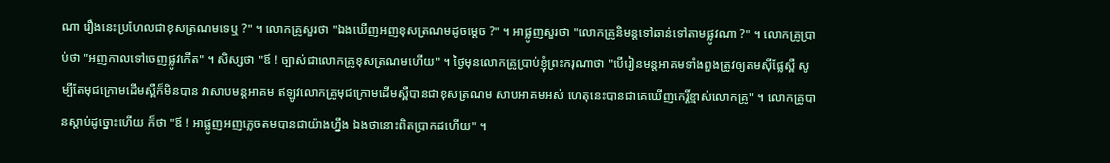ណា រឿងនេះប្រហែលជាខុសត្រណមទេឬ ?" ។ លោកគ្រូសួរថា "ឯងឃើញអញខុសត្រណមដូចម្ដេច ?" ។ អាផ្លូញសួរថា "លោកគ្រូនិមន្តទៅឆាន់ទៅតាមផ្លូវណា ?" ។ លោកគ្រូប្រាប់ថា "អញកាលទៅចេញផ្លូវកើត" ។ សិស្សថា "ឪ ! ច្បាស់ជាលោកគ្រូខុសត្រណមហើយ" ។ ថ្ងៃមុនលោកគ្រូប្រាប់ខ្ញុំព្រះករុណាថា "បើរៀនមន្តអាគមទាំងពួងត្រូវឲ្យតមស៊ីផ្លែស្ពឺ សូម្បីតែមុជក្រោមដើមស្ពឺក៏មិនបាន វាសាបមន្តអាគម ឥឡូវលោកគ្រូមុជក្រោមដើមស្ពឺបានជាខុសត្រណម សាបអាគមអស់ ហេតុនេះបានជាគេឃើញកេរ្តិ៍ខ្មាស់លោកគ្រូ" ។ លោកគ្រូបានស្ដាប់ដូច្នោះហើយ ក៏ថា "ឪ ! អាផ្លូញអញភ្លេចតមបានជាយ៉ាងហ្នឹង ឯងថានោះពិតប្រាកដហើយ" ។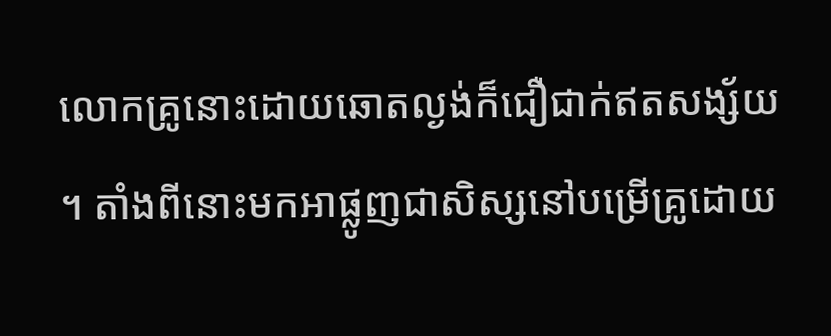លោកគ្រូនោះដោយឆោតល្ងង់ក៏ជឿជាក់ឥតសង្ស័យ ។ តាំងពីនោះមកអាផ្លូញជាសិស្សនៅបម្រើគ្រូដោយ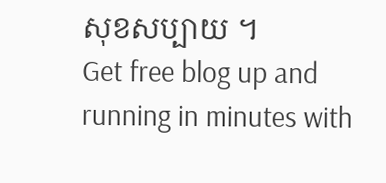សុខសប្បាយ ។
Get free blog up and running in minutes with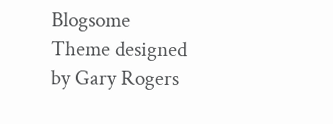Blogsome
Theme designed by Gary Rogers